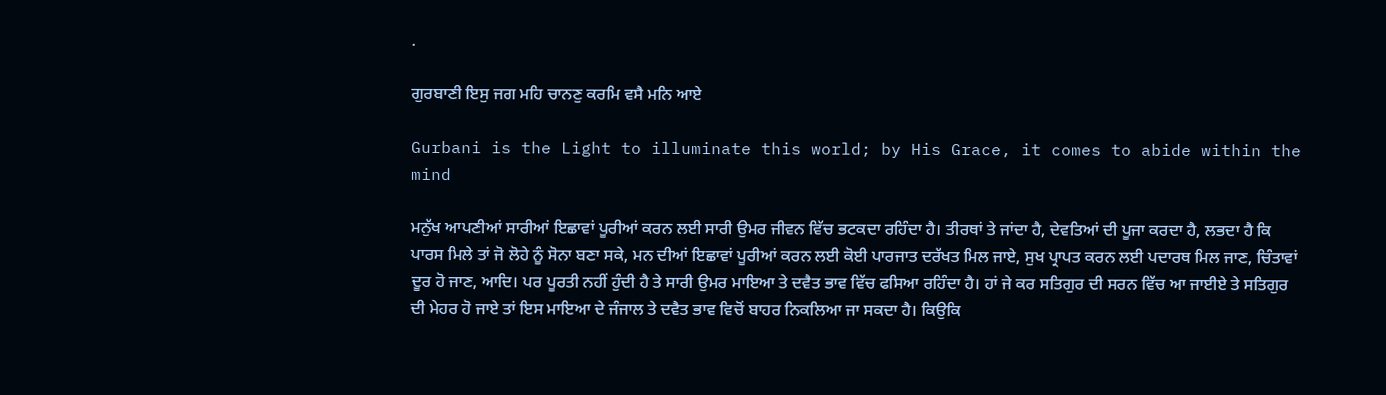.

ਗੁਰਬਾਣੀ ਇਸੁ ਜਗ ਮਹਿ ਚਾਨਣੁ ਕਰਮਿ ਵਸੈ ਮਨਿ ਆਏ

Gurbani is the Light to illuminate this world; by His Grace, it comes to abide within the mind

ਮਨੁੱਖ ਆਪਣੀਆਂ ਸਾਰੀਆਂ ਇਛਾਵਾਂ ਪੂਰੀਆਂ ਕਰਨ ਲਈ ਸਾਰੀ ਉਮਰ ਜੀਵਨ ਵਿੱਚ ਭਟਕਦਾ ਰਹਿੰਦਾ ਹੈ। ਤੀਰਥਾਂ ਤੇ ਜਾਂਦਾ ਹੈ, ਦੇਵਤਿਆਂ ਦੀ ਪੂਜਾ ਕਰਦਾ ਹੈ, ਲਭਦਾ ਹੈ ਕਿ ਪਾਰਸ ਮਿਲੇ ਤਾਂ ਜੋ ਲੋਹੇ ਨੂੰ ਸੋਨਾ ਬਣਾ ਸਕੇ, ਮਨ ਦੀਆਂ ਇਛਾਵਾਂ ਪੂਰੀਆਂ ਕਰਨ ਲਈ ਕੋਈ ਪਾਰਜਾਤ ਦਰੱਖਤ ਮਿਲ ਜਾਏ, ਸੁਖ ਪ੍ਰਾਪਤ ਕਰਨ ਲਈ ਪਦਾਰਥ ਮਿਲ ਜਾਣ, ਚਿੰਤਾਵਾਂ ਦੂਰ ਹੋ ਜਾਣ, ਆਦਿ। ਪਰ ਪੂਰਤੀ ਨਹੀਂ ਹੁੰਦੀ ਹੈ ਤੇ ਸਾਰੀ ਉਮਰ ਮਾਇਆ ਤੇ ਦਵੈਤ ਭਾਵ ਵਿੱਚ ਫਸਿਆ ਰਹਿੰਦਾ ਹੈ। ਹਾਂ ਜੇ ਕਰ ਸਤਿਗੁਰ ਦੀ ਸਰਨ ਵਿੱਚ ਆ ਜਾਈਏ ਤੇ ਸਤਿਗੁਰ ਦੀ ਮੇਹਰ ਹੋ ਜਾਏ ਤਾਂ ਇਸ ਮਾਇਆ ਦੇ ਜੰਜਾਲ ਤੇ ਦਵੈਤ ਭਾਵ ਵਿਚੋਂ ਬਾਹਰ ਨਿਕਲਿਆ ਜਾ ਸਕਦਾ ਹੈ। ਕਿਉਕਿ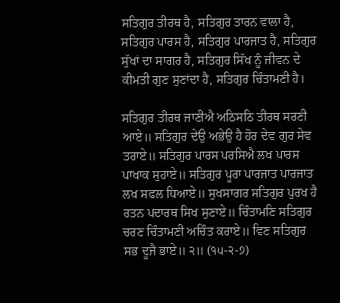ਸਤਿਗੁਰ ਤੀਰਥ ਹੈ, ਸਤਿਗੁਰ ਤਾਰਨ ਵਾਲਾ ਹੈ, ਸਤਿਗੁਰ ਪਾਰਸ ਹੈ, ਸਤਿਗੁਰ ਪਾਰਜਾਤ ਹੈ, ਸਤਿਗੁਰ ਸੁੱਖਾਂ ਦਾ ਸਾਗਰ ਹੈ, ਸਤਿਗੁਰ ਸਿੱਖ ਨੂੰ ਜੀਵਨ ਦੇ ਕੀਮਤੀ ਗੁਣ ਸੁਣਾਂਦਾ ਹੈ, ਸਤਿਗੁਰ ਚਿੰਤਾਮਣੀ ਹੈ।

ਸਤਿਗੁਰ ਤੀਰਥ ਜਾਣੀਐ ਅਠਿਸਠਿ ਤੀਰਥ ਸਰਣੀ ਆਏ॥ ਸਤਿਗੁਰ ਦੇਉ ਅਭੇਉ ਹੈ ਹੋਰ ਦੇਵ ਗੁਰ ਸੇਵ ਤਰਾਏ॥ ਸਤਿਗੁਰ ਪਾਰਸ ਪਰਸਿਐ ਲਖ ਪਾਰਸ ਪਾਖਾਕ ਸੁਹਾਏ॥ ਸਤਿਗੁਰ ਪੂਰਾ ਪਾਰਜਾਤ ਪਾਰਜਾਤ ਲਖ ਸਫਲ ਧਿਆਏ॥ ਸੁਖਸਾਗਰ ਸਤਿਗੁਰ ਪੁਰਖ ਹੈ ਰਤਨ ਪਦਾਰਥ ਸਿਖ ਸੁਣਾਏ॥ ਚਿੰਤਾਮਣਿ ਸਤਿਗੁਰ ਚਰਣ ਚਿੰਤਾਮਣੀ ਅਚਿੰਤ ਕਰਾਏ॥ ਵਿਣ ਸਤਿਗੁਰ ਸਭ ਦੂਜੈ ਭਾਏ॥ ੨॥ (੧੫-੨-੭)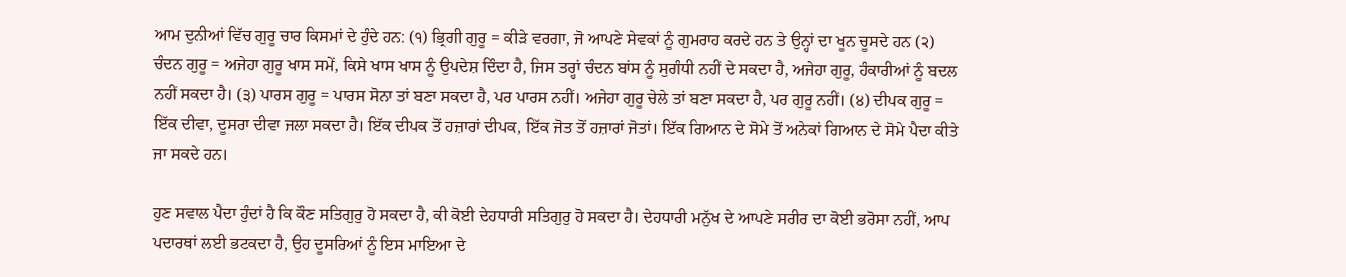ਆਮ ਦੁਨੀਆਂ ਵਿੱਚ ਗੁਰੂ ਚਾਰ ਕਿਸਮਾਂ ਦੇ ਹੁੰਦੇ ਹਨ: (੧) ਭ੍ਰਿਗੀ ਗੁਰੂ = ਕੀੜੇ ਵਰਗਾ, ਜੋ ਆਪਣੇ ਸੇਵਕਾਂ ਨੂੰ ਗੁਮਰਾਹ ਕਰਦੇ ਹਨ ਤੇ ਉਨ੍ਹਾਂ ਦਾ ਖੂਨ ਚੂਸਦੇ ਹਨ (੨) ਚੰਦਨ ਗੁਰੂ = ਅਜੇਹਾ ਗੁਰੂ ਖਾਸ ਸਮੇਂ, ਕਿਸੇ ਖਾਸ ਖਾਸ ਨੂੰ ਉਪਦੇਸ਼ ਦਿੰਦਾ ਹੈ, ਜਿਸ ਤਰ੍ਹਾਂ ਚੰਦਨ ਬਾਂਸ ਨੂੰ ਸੁਗੰਧੀ ਨਹੀਂ ਦੇ ਸਕਦਾ ਹੈ, ਅਜੇਹਾ ਗੁਰੂ, ਹੰਕਾਰੀਆਂ ਨੂੰ ਬਦਲ ਨਹੀਂ ਸਕਦਾ ਹੈ। (੩) ਪਾਰਸ ਗੁਰੂ = ਪਾਰਸ ਸੋਨਾ ਤਾਂ ਬਣਾ ਸਕਦਾ ਹੈ, ਪਰ ਪਾਰਸ ਨਹੀਂ। ਅਜੇਹਾ ਗੁਰੂ ਚੇਲੇ ਤਾਂ ਬਣਾ ਸਕਦਾ ਹੈ, ਪਰ ਗੁਰੂ ਨਹੀਂ। (੪) ਦੀਪਕ ਗੁਰੂ = ਇੱਕ ਦੀਵਾ, ਦੂਸਰਾ ਦੀਵਾ ਜਲਾ ਸਕਦਾ ਹੈ। ਇੱਕ ਦੀਪਕ ਤੋਂ ਹਜ਼ਾਰਾਂ ਦੀਪਕ, ਇੱਕ ਜੋਤ ਤੋਂ ਹਜ਼ਾਰਾਂ ਜੋਤਾਂ। ਇੱਕ ਗਿਆਨ ਦੇ ਸੋਮੇ ਤੋਂ ਅਨੇਕਾਂ ਗਿਆਨ ਦੇ ਸੋਮੇ ਪੈਦਾ ਕੀਤੇ ਜਾ ਸਕਦੇ ਹਨ।

ਹੁਣ ਸਵਾਲ ਪੈਦਾ ਹੁੰਦਾਂ ਹੈ ਕਿ ਕੌਣ ਸਤਿਗੁਰੁ ਹੋ ਸਕਦਾ ਹੈ, ਕੀ ਕੋਈ ਦੇਹਧਾਰੀ ਸਤਿਗੁਰੁ ਹੋ ਸਕਦਾ ਹੈ। ਦੇਹਧਾਰੀ ਮਨੁੱਖ ਦੇ ਆਪਣੇ ਸਰੀਰ ਦਾ ਕੋਈ ਭਰੋਸਾ ਨਹੀਂ, ਆਪ ਪਦਾਰਥਾਂ ਲਈ ਭਟਕਦਾ ਹੈ, ਉਹ ਦੂਸਰਿਆਂ ਨੂੰ ਇਸ ਮਾਇਆ ਦੇ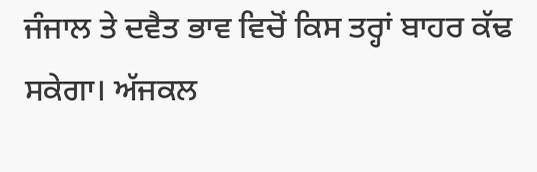ਜੰਜਾਲ ਤੇ ਦਵੈਤ ਭਾਵ ਵਿਚੋਂ ਕਿਸ ਤਰ੍ਹਾਂ ਬਾਹਰ ਕੱਢ ਸਕੇਗਾ। ਅੱਜਕਲ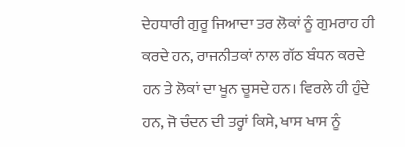ਦੇਹਧਾਰੀ ਗੁਰੂ ਜਿਆਦਾ ਤਰ ਲੋਕਾਂ ਨੂੰ ਗੁਮਰਾਹ ਹੀ ਕਰਦੇ ਹਨ, ਰਾਜਨੀਤਕਾਂ ਨਾਲ ਗੱਠ ਬੰਧਨ ਕਰਦੇ ਹਨ ਤੇ ਲੋਕਾਂ ਦਾ ਖੂਨ ਚੂਸਦੇ ਹਨ। ਵਿਰਲੇ ਹੀ ਹੁੰਦੇ ਹਨ, ਜੋ ਚੰਦਨ ਦੀ ਤਰ੍ਹਾਂ ਕਿਸੇ, ਖਾਸ ਖਾਸ ਨੂੰ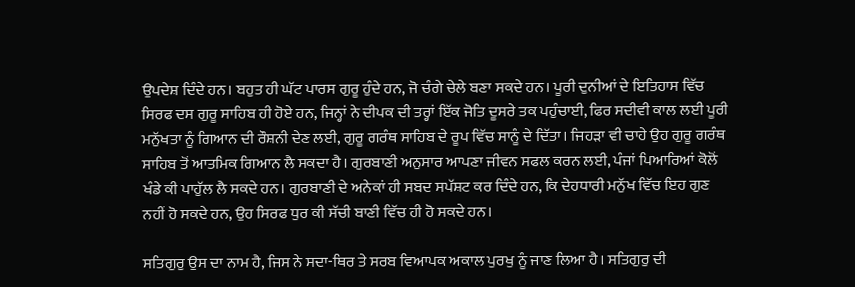ਉਪਦੇਸ਼ ਦਿੰਦੇ ਹਨ। ਬਹੁਤ ਹੀ ਘੱਟ ਪਾਰਸ ਗੁਰੂ ਹੁੰਦੇ ਹਨ, ਜੋ ਚੰਗੇ ਚੇਲੇ ਬਣਾ ਸਕਦੇ ਹਨ। ਪੂਰੀ ਦੁਨੀਆਂ ਦੇ ਇਤਿਹਾਸ ਵਿੱਚ ਸਿਰਫ ਦਸ ਗੁਰੂ ਸਾਹਿਬ ਹੀ ਹੋਏ ਹਨ, ਜਿਨ੍ਹਾਂ ਨੇ ਦੀਪਕ ਦੀ ਤਰ੍ਹਾਂ ਇੱਕ ਜੋਤਿ ਦੂਸਰੇ ਤਕ ਪਹੁੰਚਾਈ, ਫਿਰ ਸਦੀਵੀ ਕਾਲ ਲਈ ਪੂਰੀ ਮਨੁੱਖਤਾ ਨੂੰ ਗਿਆਨ ਦੀ ਰੌਸ਼ਨੀ ਦੇਣ ਲਈ, ਗੁਰੂ ਗਰੰਥ ਸਾਹਿਬ ਦੇ ਰੂਪ ਵਿੱਚ ਸਾਨੂੰ ਦੇ ਦਿੱਤਾ। ਜਿਹੜਾ ਵੀ ਚਾਹੇ ਉਹ ਗੁਰੂ ਗਰੰਥ ਸਾਹਿਬ ਤੋਂ ਆਤਮਿਕ ਗਿਆਨ ਲੈ ਸਕਦਾ ਹੈ। ਗੁਰਬਾਣੀ ਅਨੁਸਾਰ ਆਪਣਾ ਜੀਵਨ ਸਫਲ ਕਰਨ ਲਈ, ਪੰਜਾਂ ਪਿਆਰਿਆਂ ਕੋਲੋਂ ਖੰਡੇ ਕੀ ਪਾਹੁੱਲ ਲੈ ਸਕਦੇ ਹਨ। ਗੁਰਬਾਣੀ ਦੇ ਅਨੇਕਾਂ ਹੀ ਸਬਦ ਸਪੱਸ਼ਟ ਕਰ ਦਿੰਦੇ ਹਨ, ਕਿ ਦੇਹਧਾਰੀ ਮਨੁੱਖ ਵਿੱਚ ਇਹ ਗੁਣ ਨਹੀਂ ਹੋ ਸਕਦੇ ਹਨ, ਉਹ ਸਿਰਫ ਧੁਰ ਕੀ ਸੱਚੀ ਬਾਣੀ ਵਿੱਚ ਹੀ ਹੋ ਸਕਦੇ ਹਨ।

ਸਤਿਗੁਰੁ ਉਸ ਦਾ ਨਾਮ ਹੈ, ਜਿਸ ਨੇ ਸਦਾ-ਥਿਰ ਤੇ ਸਰਬ ਵਿਆਪਕ ਅਕਾਲ ਪੁਰਖੁ ਨੂੰ ਜਾਣ ਲਿਆ ਹੈ। ਸਤਿਗੁਰੁ ਦੀ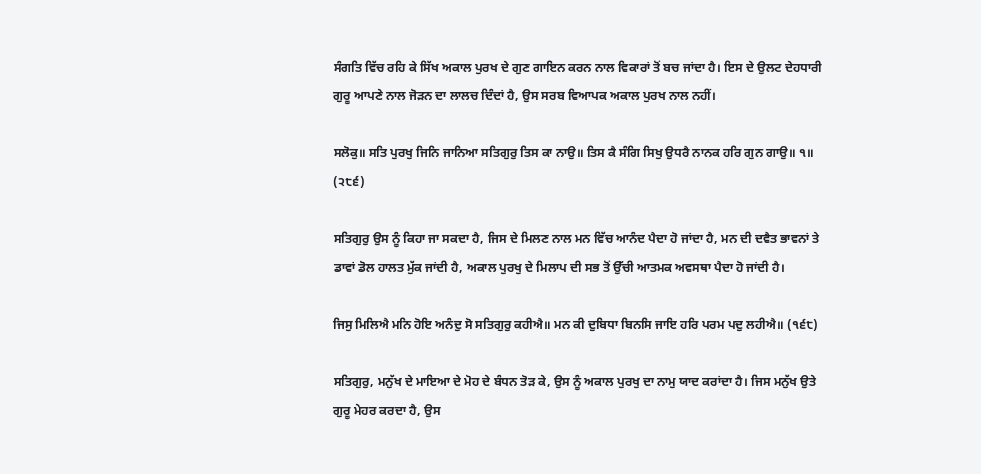ਸੰਗਤਿ ਵਿੱਚ ਰਹਿ ਕੇ ਸਿੱਖ ਅਕਾਲ ਪੁਰਖ ਦੇ ਗੁਣ ਗਾਇਨ ਕਰਨ ਨਾਲ ਵਿਕਾਰਾਂ ਤੋਂ ਬਚ ਜਾਂਦਾ ਹੈ। ਇਸ ਦੇ ਉਲਟ ਦੇਹਧਾਰੀ ਗੁਰੂ ਆਪਣੇ ਨਾਲ ਜੋੜਨ ਦਾ ਲਾਲਚ ਦਿੰਦਾਂ ਹੈ, ਉਸ ਸਰਬ ਵਿਆਪਕ ਅਕਾਲ ਪੁਰਖ ਨਾਲ ਨਹੀਂ।

ਸਲੋਕੁ॥ ਸਤਿ ਪੁਰਖੁ ਜਿਨਿ ਜਾਨਿਆ ਸਤਿਗੁਰੁ ਤਿਸ ਕਾ ਨਾਉ॥ ਤਿਸ ਕੈ ਸੰਗਿ ਸਿਖੁ ਉਧਰੈ ਨਾਨਕ ਹਰਿ ਗੁਨ ਗਾਉ॥ ੧॥ (੨੮੬)

ਸਤਿਗੁਰੁ ਉਸ ਨੂੰ ਕਿਹਾ ਜਾ ਸਕਦਾ ਹੈ, ਜਿਸ ਦੇ ਮਿਲਣ ਨਾਲ ਮਨ ਵਿੱਚ ਆਨੰਦ ਪੈਦਾ ਹੋ ਜਾਂਦਾ ਹੈ, ਮਨ ਦੀ ਦਵੈਤ ਭਾਵਨਾਂ ਤੇ ਡਾਵਾਂ ਡੋਲ ਹਾਲਤ ਮੁੱਕ ਜਾਂਦੀ ਹੈ, ਅਕਾਲ ਪੁਰਖੁ ਦੇ ਮਿਲਾਪ ਦੀ ਸਭ ਤੋਂ ਉੱਚੀ ਆਤਮਕ ਅਵਸਥਾ ਪੈਦਾ ਹੋ ਜਾਂਦੀ ਹੈ।

ਜਿਸੁ ਮਿਲਿਐ ਮਨਿ ਹੋਇ ਅਨੰਦੁ ਸੋ ਸਤਿਗੁਰੁ ਕਹੀਐ॥ ਮਨ ਕੀ ਦੁਬਿਧਾ ਬਿਨਸਿ ਜਾਇ ਹਰਿ ਪਰਮ ਪਦੁ ਲਹੀਐ॥ (੧੬੮)

ਸਤਿਗੁਰੁ, ਮਨੁੱਖ ਦੇ ਮਾਇਆ ਦੇ ਮੋਹ ਦੇ ਬੰਧਨ ਤੋੜ ਕੇ, ਉਸ ਨੂੰ ਅਕਾਲ ਪੁਰਖੁ ਦਾ ਨਾਮੁ ਯਾਦ ਕਰਾਂਦਾ ਹੈ। ਜਿਸ ਮਨੁੱਖ ਉਤੇ ਗੁਰੂ ਮੇਹਰ ਕਰਦਾ ਹੈ, ਉਸ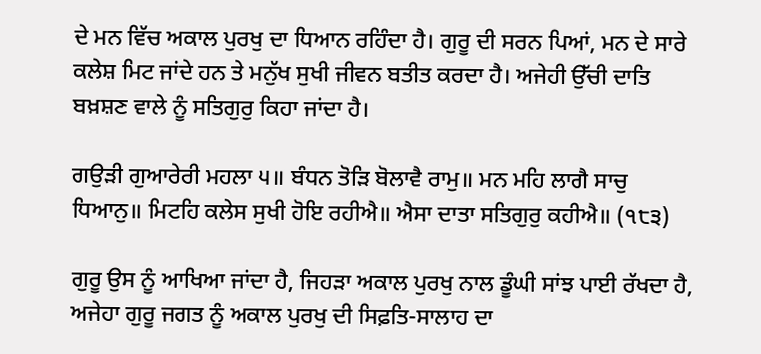ਦੇ ਮਨ ਵਿੱਚ ਅਕਾਲ ਪੁਰਖੁ ਦਾ ਧਿਆਨ ਰਹਿੰਦਾ ਹੈ। ਗੁਰੂ ਦੀ ਸਰਨ ਪਿਆਂ, ਮਨ ਦੇ ਸਾਰੇ ਕਲੇਸ਼ ਮਿਟ ਜਾਂਦੇ ਹਨ ਤੇ ਮਨੁੱਖ ਸੁਖੀ ਜੀਵਨ ਬਤੀਤ ਕਰਦਾ ਹੈ। ਅਜੇਹੀ ਉੱਚੀ ਦਾਤਿ ਬਖ਼ਸ਼ਣ ਵਾਲੇ ਨੂੰ ਸਤਿਗੁਰੁ ਕਿਹਾ ਜਾਂਦਾ ਹੈ।

ਗਉੜੀ ਗੁਆਰੇਰੀ ਮਹਲਾ ੫॥ ਬੰਧਨ ਤੋੜਿ ਬੋਲਾਵੈ ਰਾਮੁ॥ ਮਨ ਮਹਿ ਲਾਗੈ ਸਾਚੁ ਧਿਆਨੁ॥ ਮਿਟਹਿ ਕਲੇਸ ਸੁਖੀ ਹੋਇ ਰਹੀਐ॥ ਐਸਾ ਦਾਤਾ ਸਤਿਗੁਰੁ ਕਹੀਐ॥ (੧੮੩)

ਗੁਰੂ ਉਸ ਨੂੰ ਆਖਿਆ ਜਾਂਦਾ ਹੈ, ਜਿਹੜਾ ਅਕਾਲ ਪੁਰਖੁ ਨਾਲ ਡੂੰਘੀ ਸਾਂਝ ਪਾਈ ਰੱਖਦਾ ਹੈ, ਅਜੇਹਾ ਗੁਰੂ ਜਗਤ ਨੂੰ ਅਕਾਲ ਪੁਰਖੁ ਦੀ ਸਿਫ਼ਤਿ-ਸਾਲਾਹ ਦਾ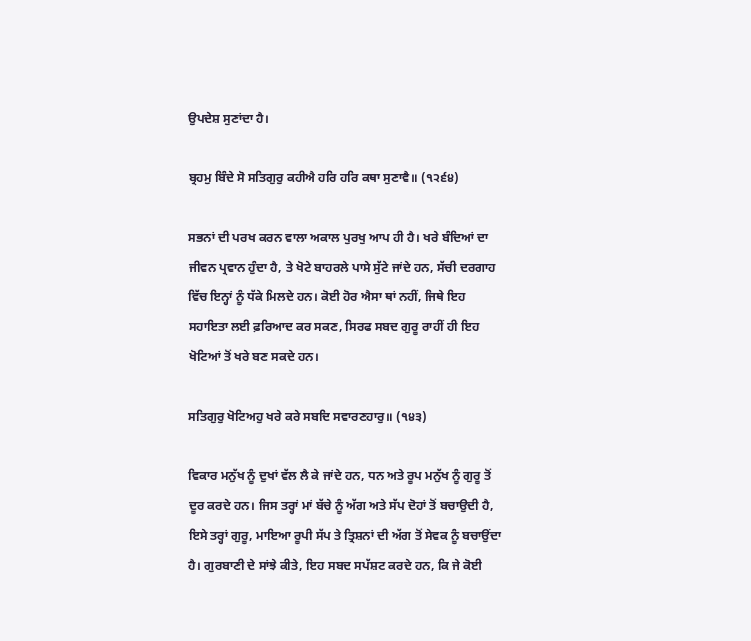ਉਪਦੇਸ਼ ਸੁਣਾਂਦਾ ਹੈ।

ਬ੍ਰਹਮੁ ਬਿੰਦੇ ਸੋ ਸਤਿਗੁਰੁ ਕਹੀਐ ਹਰਿ ਹਰਿ ਕਥਾ ਸੁਣਾਵੈ॥ (੧੨੬੪)

ਸਭਨਾਂ ਦੀ ਪਰਖ ਕਰਨ ਵਾਲਾ ਅਕਾਲ ਪੁਰਖੁ ਆਪ ਹੀ ਹੈ। ਖਰੇ ਬੰਦਿਆਂ ਦਾ ਜੀਵਨ ਪ੍ਰਵਾਨ ਹੁੰਦਾ ਹੈ, ਤੇ ਖੋਟੇ ਬਾਹਰਲੇ ਪਾਸੇ ਸੁੱਟੇ ਜਾਂਦੇ ਹਨ, ਸੱਚੀ ਦਰਗਾਹ ਵਿੱਚ ਇਨ੍ਹਾਂ ਨੂੰ ਧੱਕੇ ਮਿਲਦੇ ਹਨ। ਕੋਈ ਹੋਰ ਐਸਾ ਥਾਂ ਨਹੀਂ, ਜਿਥੇ ਇਹ ਸਹਾਇਤਾ ਲਈ ਫ਼ਰਿਆਦ ਕਰ ਸਕਣ, ਸਿਰਫ ਸਬਦ ਗੁਰੂ ਰਾਹੀਂ ਹੀ ਇਹ ਖੋਟਿਆਂ ਤੋਂ ਖਰੇ ਬਣ ਸਕਦੇ ਹਨ।

ਸਤਿਗੁਰੁ ਖੋਟਿਅਹੁ ਖਰੇ ਕਰੇ ਸਬਦਿ ਸਵਾਰਣਹਾਰੁ॥ (੧੪੩)

ਵਿਕਾਰ ਮਨੁੱਖ ਨੂੰ ਦੁਖਾਂ ਵੱਲ ਲੈ ਕੇ ਜਾਂਦੇ ਹਨ, ਧਨ ਅਤੇ ਰੂਪ ਮਨੁੱਖ ਨੂੰ ਗੁਰੂ ਤੋਂ ਦੂਰ ਕਰਦੇ ਹਨ। ਜਿਸ ਤਰ੍ਹਾਂ ਮਾਂ ਬੱਚੇ ਨੂੰ ਅੱਗ ਅਤੇ ਸੱਪ ਦੋਹਾਂ ਤੋਂ ਬਚਾਉਦੀ ਹੈ, ਇਸੇ ਤਰ੍ਹਾਂ ਗੁਰੂ, ਮਾਇਆ ਰੂਪੀ ਸੱਪ ਤੇ ਤ੍ਰਿਸ਼ਨਾਂ ਦੀ ਅੱਗ ਤੋਂ ਸੇਵਕ ਨੂੰ ਬਚਾਉਂਦਾ ਹੈ। ਗੁਰਬਾਣੀ ਦੇ ਸਾਂਝੇ ਕੀਤੇ, ਇਹ ਸਬਦ ਸਪੱਸ਼ਟ ਕਰਦੇ ਹਨ, ਕਿ ਜੇ ਕੋਈ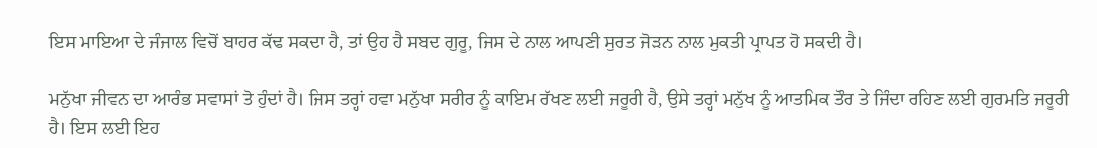ਇਸ ਮਾਇਆ ਦੇ ਜੰਜਾਲ ਵਿਚੋਂ ਬਾਹਰ ਕੱਢ ਸਕਦਾ ਹੈ, ਤਾਂ ਉਹ ਹੈ ਸਬਦ ਗੁਰੂ, ਜਿਸ ਦੇ ਨਾਲ ਆਪਣੀ ਸੁਰਤ ਜੋੜਨ ਨਾਲ ਮੁਕਤੀ ਪ੍ਰਾਪਤ ਹੋ ਸਕਦੀ ਹੈ।

ਮਨੁੱਖਾ ਜੀਵਨ ਦਾ ਆਰੰਭ ਸਵਾਸਾਂ ਤੋ ਹੁੰਦਾਂ ਹੈ। ਜਿਸ ਤਰ੍ਹਾਂ ਹਵਾ ਮਨੁੱਖਾ ਸਰੀਰ ਨੂੰ ਕਾਇਮ ਰੱਖਣ ਲਈ ਜਰੂਰੀ ਹੈ, ਉਸੇ ਤਰ੍ਹਾਂ ਮਨੁੱਖ ਨੂੰ ਆਤਮਿਕ ਤੌਰ ਤੇ ਜਿੰਦਾ ਰਹਿਣ ਲਈ ਗੁਰਮਤਿ ਜਰੂਰੀ ਹੈ। ਇਸ ਲਈ ਇਹ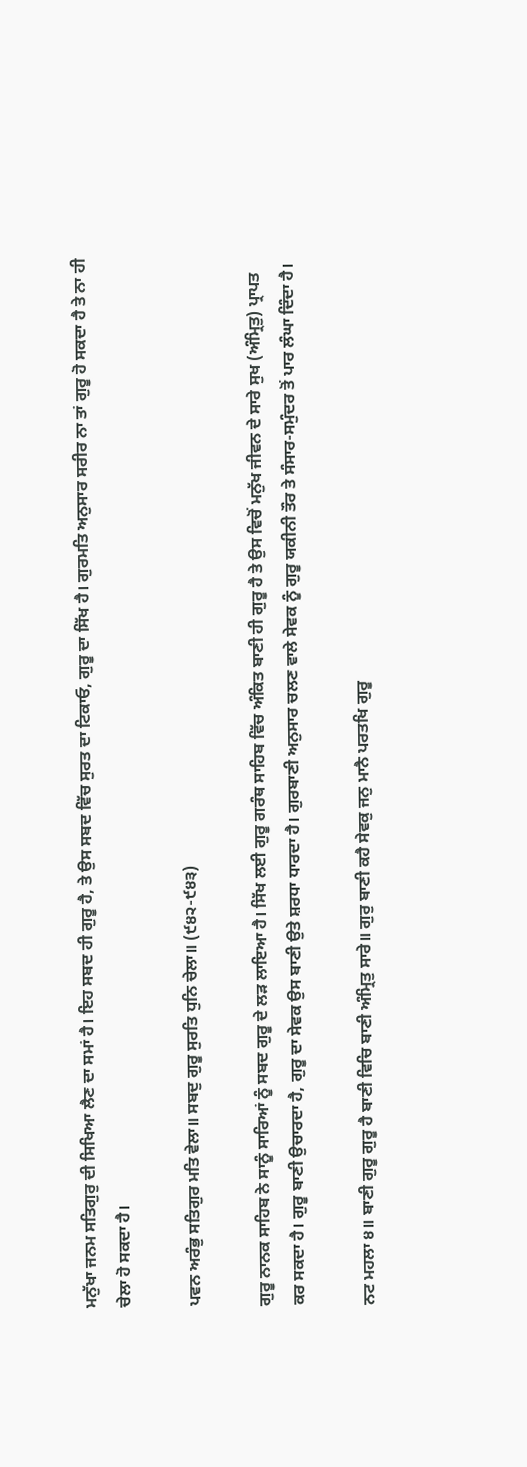ਮਨੁੱਖਾ ਜਨਮ ਸਤਿਗੁਰੁ ਦੀ ਸਿਖਿਆ ਲੈਣ ਦਾ ਸਮਾਂ ਹੈ। ਇਹ ਸਬਦ ਹੀ ਗੁਰੂ ਹੈ, ਤੇ ਉਸ ਸਬਦ ਵਿੱਚ ਸੁਰਤ ਦਾ ਟਿਕਾਓ, ਗੁਰੂ ਦਾ ਸਿੱਖ ਹੈ। ਗੁਰਮਤਿ ਅਨੁਸਾਰ ਸਰੀਰ ਨਾ ਤਾਂ ਗੁਰੂ ਹੋ ਸਕਦਾ ਹੈ ਤੇ ਨਾ ਹੀ ਚੇਲਾ ਹੋ ਸਕਦਾ ਹੈ।

ਪਵਨ ਅਰੰਭੁ ਸਤਿਗੁਰ ਮਤਿ ਵੇਲਾ॥ ਸਬਦੁ ਗੁਰੂ ਸੁਰਤਿ ਧੁਨਿ ਚੇਲਾ॥ (੯੪੨-੯੪੩)

ਗੁਰੂ ਨਾਨਕ ਸਾਹਿਬ ਨੇ ਸਾਨੂੰ ਸਾਰਿਆਂ ਨੂੰ ਸਬਦ ਗੁਰੂ ਦੇ ਲੜ ਲਾਇਆ ਹੈ। ਸਿੱਖ ਲਈ ਗੁਰੂ ਗਰੰਥ ਸਾਹਿਬ ਵਿੱਚ ਅੰਕਿਤ ਬਾਣੀ ਹੀ ਗੁਰੂ ਹੈ ਤੇ ਉਸ ਵਿਚੋਂ ਮਨੁੱਖ ਜੀਵਨ ਦੇ ਸਾਰੇ ਸੁਖ (ਅੰਮ੍ਰਿਤੁ) ਪ੍ਰਾਪਤ ਕਰ ਸਕਦਾ ਹੈ। ਗੁਰੂ ਬਾਣੀ ਉਚਾਰਦਾ ਹੈ, ਗੁਰੂ ਦਾ ਸੇਵਕ ਉਸ ਬਾਣੀ ਉਤੇ ਸ਼ਰਧਾ ਧਾਰਦਾ ਹੈ। ਗੁਰਬਾਣੀ ਅਨੁਸਾਰ ਚਲਣ ਵਾਲੇ ਸੇਵਕ ਨੂੰ ਗੁਰੂ ਯਕੀਨੀ ਤੌਰ ਤੇ ਸੰਸਾਰ-ਸਮੁੰਦਰ ਤੋਂ ਪਾਰ ਲੰਘਾ ਦਿੰਦਾ ਹੈ।

ਨਟ ਮਹਲਾ ੪॥ ਬਾਣੀ ਗੁਰੂ ਗੁਰੂ ਹੈ ਬਾਣੀ ਵਿਚਿ ਬਾਣੀ ਅੰਮ੍ਰਿਤੁ ਸਾਰੇ॥ ਗੁਰੁ ਬਾਣੀ ਕਹੈ ਸੇਵਕੁ ਜਨੁ ਮਾਨੈ ਪਰਤਖਿ ਗੁਰੂ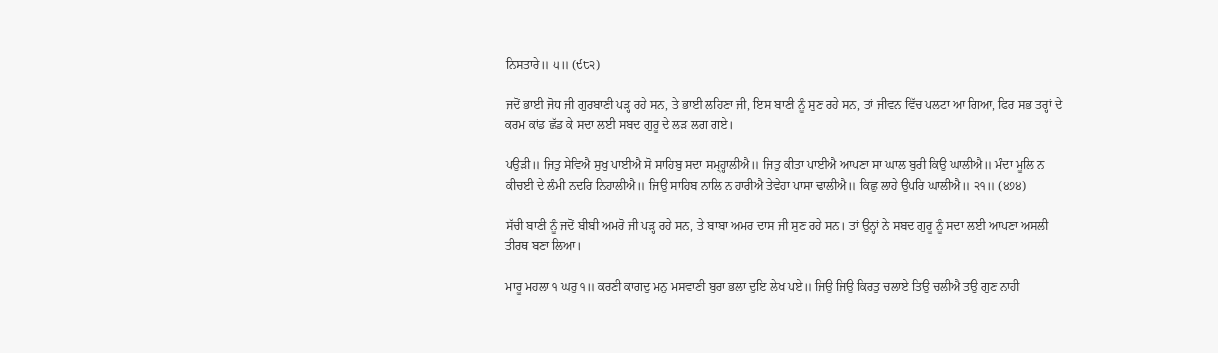ਨਿਸਤਾਰੇ॥ ੫॥ (੯੮੨)

ਜਦੋਂ ਭਾਈ ਜੋਧ ਜੀ ਗੁਰਬਾਣੀ ਪੜ੍ਹ ਰਹੇ ਸਨ, ਤੇ ਭਾਈ ਲਹਿਣਾ ਜੀ, ਇਸ ਬਾਣੀ ਨੂੰ ਸੁਣ ਰਹੇ ਸਨ, ਤਾਂ ਜੀਵਨ ਵਿੱਚ ਪਲਟਾ ਆ ਗਿਆ, ਫਿਰ ਸਭ ਤਰ੍ਹਾਂ ਦੇ ਕਰਮ ਕਾਂਡ ਛੱਡ ਕੇ ਸਦਾ ਲਈ ਸਬਦ ਗੁਰੂ ਦੇ ਲੜ ਲਗ ਗਏ।

ਪਉੜੀ॥ ਜਿਤੁ ਸੇਵਿਐ ਸੁਖੁ ਪਾਈਐ ਸੋ ਸਾਹਿਬੁ ਸਦਾ ਸਮ੍ਹ੍ਹਾਲੀਐ॥ ਜਿਤੁ ਕੀਤਾ ਪਾਈਐ ਆਪਣਾ ਸਾ ਘਾਲ ਬੁਰੀ ਕਿਉ ਘਾਲੀਐ॥ ਮੰਦਾ ਮੂਲਿ ਨ ਕੀਚਈ ਦੇ ਲੰਮੀ ਨਦਰਿ ਨਿਹਾਲੀਐ॥ ਜਿਉ ਸਾਹਿਬ ਨਾਲਿ ਨ ਹਾਰੀਐ ਤੇਵੇਹਾ ਪਾਸਾ ਢਾਲੀਐ॥ ਕਿਛੁ ਲਾਹੇ ਉਪਰਿ ਘਾਲੀਐ॥ ੨੧॥ (੪੭੪)

ਸੱਚੀ ਬਾਣੀ ਨੂੰ ਜਦੋਂ ਬੀਬੀ ਅਮਰੋ ਜੀ ਪੜ੍ਹ ਰਹੇ ਸਨ, ਤੇ ਬਾਬਾ ਅਮਰ ਦਾਸ ਜੀ ਸੁਣ ਰਹੇ ਸਨ। ਤਾਂ ਉਨ੍ਹਾਂ ਨੇ ਸਬਦ ਗੁਰੂ ਨੂੰ ਸਦਾ ਲਈ ਆਪਣਾ ਅਸਲੀ ਤੀਰਥ ਬਣਾ ਲਿਆ।

ਮਾਰੂ ਮਹਲਾ ੧ ਘਰੁ ੧॥ ਕਰਣੀ ਕਾਗਦੁ ਮਨੁ ਮਸਵਾਣੀ ਬੁਰਾ ਭਲਾ ਦੁਇ ਲੇਖ ਪਏ॥ ਜਿਉ ਜਿਉ ਕਿਰਤੁ ਚਲਾਏ ਤਿਉ ਚਲੀਐ ਤਉ ਗੁਣ ਨਾਹੀ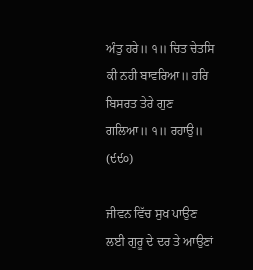ਅੰਤੁ ਹਰੇ॥ ੧॥ ਚਿਤ ਚੇਤਸਿ ਕੀ ਨਹੀ ਬਾਵਰਿਆ॥ ਹਰਿ ਬਿਸਰਤ ਤੇਰੇ ਗੁਣ ਗਲਿਆ॥ ੧॥ ਰਹਾਉ॥ (੯੯੦)

ਜੀਵਨ ਵਿੱਚ ਸੁਖ ਪਾਉਣ ਲਈ ਗੁਰੂ ਦੇ ਦਰ ਤੇ ਆਉਣਾਂ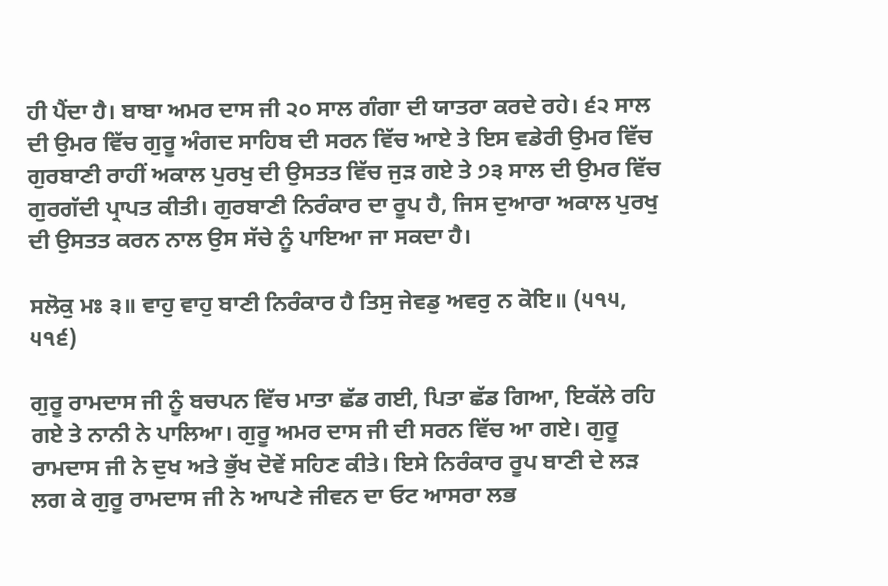ਹੀ ਪੈਂਦਾ ਹੈ। ਬਾਬਾ ਅਮਰ ਦਾਸ ਜੀ ੨੦ ਸਾਲ ਗੰਗਾ ਦੀ ਯਾਤਰਾ ਕਰਦੇ ਰਹੇ। ੬੨ ਸਾਲ ਦੀ ਉਮਰ ਵਿੱਚ ਗੁਰੂ ਅੰਗਦ ਸਾਹਿਬ ਦੀ ਸਰਨ ਵਿੱਚ ਆਏ ਤੇ ਇਸ ਵਡੇਰੀ ਉਮਰ ਵਿੱਚ ਗੁਰਬਾਣੀ ਰਾਹੀਂ ਅਕਾਲ ਪੁਰਖੁ ਦੀ ਉਸਤਤ ਵਿੱਚ ਜੁੜ ਗਏ ਤੇ ੭੩ ਸਾਲ ਦੀ ਉਮਰ ਵਿੱਚ ਗੁਰਗੱਦੀ ਪ੍ਰਾਪਤ ਕੀਤੀ। ਗੁਰਬਾਣੀ ਨਿਰੰਕਾਰ ਦਾ ਰੂਪ ਹੈ, ਜਿਸ ਦੁਆਰਾ ਅਕਾਲ ਪੁਰਖੁ ਦੀ ਉਸਤਤ ਕਰਨ ਨਾਲ ਉਸ ਸੱਚੇ ਨੂੰ ਪਾਇਆ ਜਾ ਸਕਦਾ ਹੈ।

ਸਲੋਕੁ ਮਃ ੩॥ ਵਾਹੁ ਵਾਹੁ ਬਾਣੀ ਨਿਰੰਕਾਰ ਹੈ ਤਿਸੁ ਜੇਵਡੁ ਅਵਰੁ ਨ ਕੋਇ॥ (੫੧੫, ੫੧੬)

ਗੁਰੂ ਰਾਮਦਾਸ ਜੀ ਨੂੰ ਬਚਪਨ ਵਿੱਚ ਮਾਤਾ ਛੱਡ ਗਈ, ਪਿਤਾ ਛੱਡ ਗਿਆ, ਇਕੱਲੇ ਰਹਿ ਗਏ ਤੇ ਨਾਨੀ ਨੇ ਪਾਲਿਆ। ਗੁਰੂ ਅਮਰ ਦਾਸ ਜੀ ਦੀ ਸਰਨ ਵਿੱਚ ਆ ਗਏ। ਗੁਰੂ ਰਾਮਦਾਸ ਜੀ ਨੇ ਦੁਖ ਅਤੇ ਭੁੱਖ ਦੋਵੇਂ ਸਹਿਣ ਕੀਤੇ। ਇਸੇ ਨਿਰੰਕਾਰ ਰੂਪ ਬਾਣੀ ਦੇ ਲੜ ਲਗ ਕੇ ਗੁਰੂ ਰਾਮਦਾਸ ਜੀ ਨੇ ਆਪਣੇ ਜੀਵਨ ਦਾ ਓਟ ਆਸਰਾ ਲਭ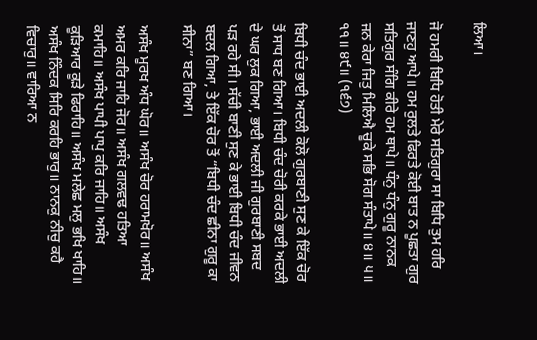ਲਿਆ।

ਜੋ ਹਮਰੀ ਬਿਧਿ ਹੋਤੀ ਮੇਰੇ ਸਤਿਗੁਰਾ ਸਾ ਬਿਧਿ ਤੁਮ ਹਰਿ ਜਾਣਹੁ ਆਪੇ॥ ਹਮ ਰੁਲਤੇ ਫਿਰਤੇ ਕੋਈ ਬਾਤ ਨ ਪੂਛਤਾ ਗੁਰ ਸਤਿਗੁਰ ਸੰਗਿ ਕੀਰੇ ਹਮ ਥਾਪੇ॥ ਧੰਨੁ ਧੰਨੁ ਗੁਰੂ ਨਾਨਕ ਜਨ ਕੇਰਾ ਜਿਤੁ ਮਿਲਿਐ ਚੂਕੇ ਸਭਿ ਸੋਗ ਸੰਤਾਪੇ॥ ੪॥ ੫॥ ੧੧॥ ੪੯॥ (੧੬੭)

ਬਿਧੀ ਚੰਦ ਭਾਈ ਅਦਲੀ ਕੋਲੋ ਗੁਰਬਾਣੀ ਸੁਣ ਕੇ ਇੱਕ ਚੋਰ ਤੋਂ ਸਾਧ ਬਣ ਗਿਆ। ਬਿਧੀ ਚੰਦ ਚੋਰੀ ਕਰਕੇ ਭਾਈ ਅਦਲੀ ਦੇ ਘਰ ਲੁਕ ਗਿਆ, ਭਾਈ ਅਦਲੀ ਜੀ ਗੁਰਬਾਣੀ ਸਬਦ ਪੜ ਰਹੇ ਸੀ। ਸੱਚੀ ਬਾਣੀ ਸੁਣ ਕੇ ਭਾਈ ਬਿਧੀ ਚੰਦ ਜੀਵਨ ਬਦਲ ਗਿਆ, ਤੇ ਇੱਕ ਚੋਰ ਤੋਂ “ਬਿਧੀ ਚੰਦ ਛੀਨਾ ਗੁਰੂ ਕਾ ਸੀਨਾ” ਬਣ ਗਿਆ।

ਅਸੰਖ ਮੂਰਖ ਅੰਧ ਘੋਰ॥ ਅਸੰਖ ਚੋਰ ਹਰਾਮਖੋਰ॥ ਅਸੰਖ ਅਮਰ ਕਰਿ ਜਾਹਿ ਜੋਰ॥ ਅਸੰਖ ਗਲਵਢ ਹਤਿਆ ਕਮਾਹਿ॥ ਅਸੰਖ ਪਾਪੀ ਪਾਪੁ ਕਰਿ ਜਾਹਿ॥ ਅਸੰਖ ਕੂੜਿਆਰ ਕੂੜੇ ਫਿਰਾਹਿ॥ ਅਸੰਖ ਮਲੇਛ ਮਲੁ ਭਖਿ ਖਾਹਿ॥ ਅਸੰਖ ਨਿੰਦਕ ਸਿਰਿ ਕਰਹਿ ਭਾਰੁ॥ ਨਾਨਕੁ ਨੀਚੁ ਕਹੈ ਵਿਚਾਰੁ॥ ਵਾਰਿਆ ਨ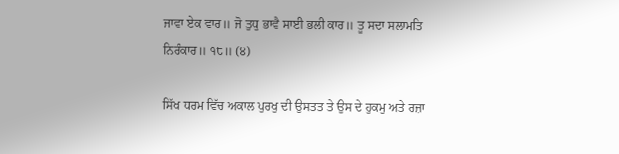ਜਾਵਾ ਏਕ ਵਾਰ॥ ਜੋ ਤੁਧੁ ਭਾਵੈ ਸਾਈ ਭਲੀ ਕਾਰ॥ ਤੂ ਸਦਾ ਸਲਾਮਤਿ ਨਿਰੰਕਾਰ॥ ੧੮॥ (੪)

ਸਿੱਖ ਧਰਮ ਵਿੱਚ ਅਕਾਲ ਪੁਰਖੁ ਦੀ ਉਸਤਤ ਤੇ ਉਸ ਦੇ ਹੁਕਮੁ ਅਤੇ ਰਜ਼ਾ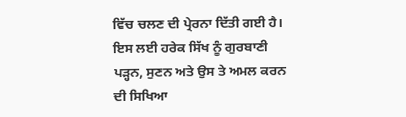ਵਿੱਚ ਚਲਣ ਦੀ ਪ੍ਰੇਰਨਾ ਦਿੱਤੀ ਗਈ ਹੈ। ਇਸ ਲਈ ਹਰੇਕ ਸਿੱਖ ਨੂੰ ਗੁਰਬਾਣੀ ਪੜ੍ਹਨ, ਸੁਣਨ ਅਤੇ ਉਸ ਤੇ ਅਮਲ ਕਰਨ ਦੀ ਸਿਖਿਆ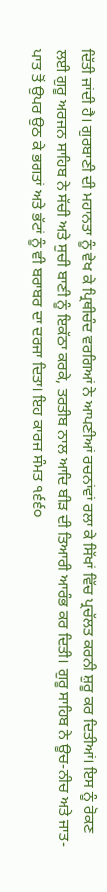ਦਿੱਤੀ ਜਾਂਦੀ ਹੈ। ਗੁਰਬਾਣੀ ਦੀ ਮਹਾਨਤਾ ਨੂੰ ਵੇਖ ਕੇ ਪ੍ਰਿਥੀਚੰਦ ਵਰਗਿਆਂ ਨੇ ਆਪਣੀਆਂ ਰਚਨਾਂਵਾਂ ਰਲਾ ਕੇ ਸਿੱਖਾਂ ਵਿੱਚ ਪ੍ਰਚੱਲਤ ਕਰਨੀ ਸ਼ੁਰੂ ਕਰ ਦਿਤੀਆਂ। ਇਸ ਨੂੰ ਰੋਕਣ ਲਈ ਗੁਰੂ ਅਰਜਨ ਸਾਹਿਬ ਨੇ ਸੱਚੀ ਅਤੇ ਸੁਚੀ ਬਾਣੀ ਨੂੰ ਇਕੱਠਾ ਕਰਕੇ, ਤਰਤੀਬ ਨਾਲ ਆਦਿ ਬੀੜ ਦੀ ਤਿਆਰੀ ਆਰੰਭ ਕਰ ਦਿਤੀ। ਗੁਰੂ ਸਾਹਿਬ ਨੇ ਊਚ-ਨੀਚ ਅਤੇ ਜਾਤ-ਪਾਤ ਤੋਂ ਉਪਰ ਉਠ ਕੇ ਭਗਤਾਂ ਅਤੇ ਭੱਟਾਂ ਨੂੰ ਵੀ ਬਰਾਬਰ ਦਾ ਦਰਜਾ ਦਿਤਾ। ਇਹ ਕਾਰਜ ਸੰਮਤ ੧੬੬੦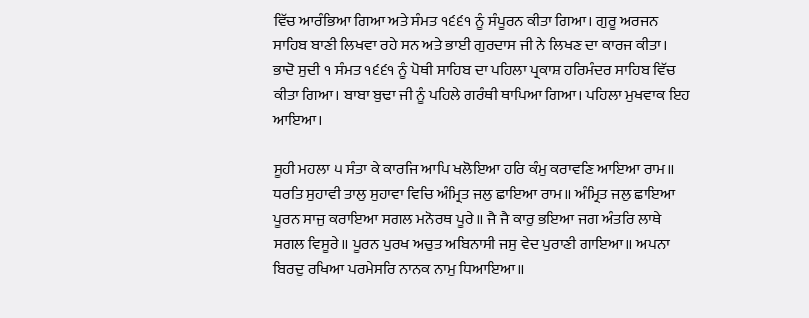ਵਿੱਚ ਆਰੰਭਿਆ ਗਿਆ ਅਤੇ ਸੰਮਤ ੧੬੬੧ ਨੂੰ ਸੰਪੂਰਨ ਕੀਤਾ ਗਿਆ। ਗੁਰੂ ਅਰਜਨ ਸਾਹਿਬ ਬਾਣੀ ਲਿਖਵਾ ਰਹੇ ਸਨ ਅਤੇ ਭਾਈ ਗੁਰਦਾਸ ਜੀ ਨੇ ਲਿਖਣ ਦਾ ਕਾਰਜ ਕੀਤਾ। ਭਾਦੋ ਸੁਦੀ ੧ ਸੰਮਤ ੧੬੬੧ ਨੂੰ ਪੋਥੀ ਸਾਹਿਬ ਦਾ ਪਹਿਲਾ ਪ੍ਰਕਾਸ਼ ਹਰਿਮੰਦਰ ਸਾਹਿਬ ਵਿੱਚ ਕੀਤਾ ਗਿਆ। ਬਾਬਾ ਬੁਢਾ ਜੀ ਨੂੰ ਪਹਿਲੇ ਗਰੰਥੀ ਥਾਪਿਆ ਗਿਆ। ਪਹਿਲਾ ਮੁਖਵਾਕ ਇਹ ਆਇਆ।

ਸੂਹੀ ਮਹਲਾ ੫ ਸੰਤਾ ਕੇ ਕਾਰਜਿ ਆਪਿ ਖਲੋਇਆ ਹਰਿ ਕੰਮੁ ਕਰਾਵਣਿ ਆਇਆ ਰਾਮ॥ ਧਰਤਿ ਸੁਹਾਵੀ ਤਾਲੁ ਸੁਹਾਵਾ ਵਿਚਿ ਅੰਮ੍ਰਿਤ ਜਲੁ ਛਾਇਆ ਰਾਮ॥ ਅੰਮ੍ਰਿਤ ਜਲੁ ਛਾਇਆ ਪੂਰਨ ਸਾਜੁ ਕਰਾਇਆ ਸਗਲ ਮਨੋਰਥ ਪੂਰੇ॥ ਜੈ ਜੈ ਕਾਰੁ ਭਇਆ ਜਗ ਅੰਤਰਿ ਲਾਥੇ ਸਗਲ ਵਿਸੂਰੇ॥ ਪੂਰਨ ਪੁਰਖ ਅਚੁਤ ਅਬਿਨਾਸੀ ਜਸੁ ਵੇਦ ਪੁਰਾਣੀ ਗਾਇਆ॥ ਅਪਨਾ ਬਿਰਦੁ ਰਖਿਆ ਪਰਮੇਸਰਿ ਨਾਨਕ ਨਾਮੁ ਧਿਆਇਆ॥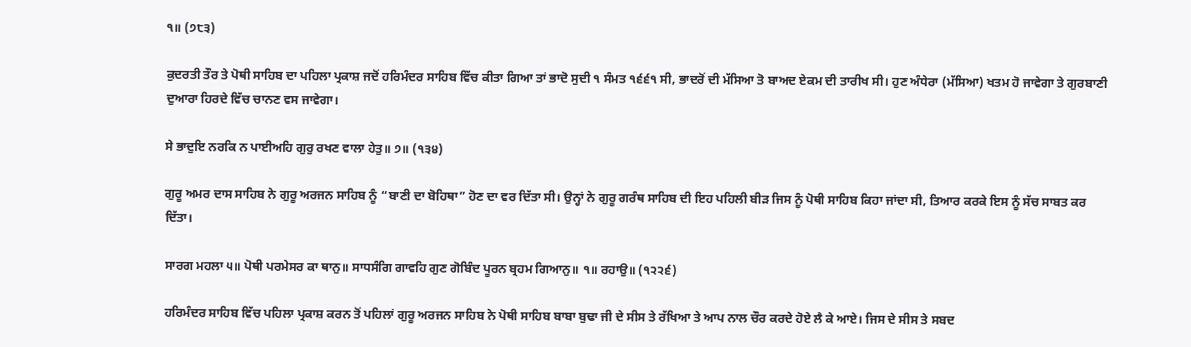੧॥ (੭੮੩)

ਕੁਦਰਤੀ ਤੌਰ ਤੇ ਪੋਥੀ ਸਾਹਿਬ ਦਾ ਪਹਿਲਾ ਪ੍ਰਕਾਸ਼ ਜਦੋਂ ਹਰਿਮੰਦਰ ਸਾਹਿਬ ਵਿੱਚ ਕੀਤਾ ਗਿਆ ਤਾਂ ਭਾਦੋ ਸੁਦੀ ੧ ਸੰਮਤ ੧੬੬੧ ਸੀ, ਭਾਦਰੋਂ ਦੀ ਮੱਸਿਆ ਤੋ ਬਾਅਦ ਏਕਮ ਦੀ ਤਾਰੀਖ ਸੀ। ਹੁਣ ਅੰਧੇਰਾ (ਮੱਸਿਆ) ਖਤਮ ਹੋ ਜਾਵੇਗਾ ਤੇ ਗੁਰਬਾਣੀ ਦੁਆਰਾ ਹਿਰਦੇ ਵਿੱਚ ਚਾਨਣ ਵਸ ਜਾਵੇਗਾ।

ਸੇ ਭਾਦੁਇ ਨਰਕਿ ਨ ਪਾਈਅਹਿ ਗੁਰੁ ਰਖਣ ਵਾਲਾ ਹੇਤੁ॥ ੭॥ (੧੩੪)

ਗੁਰੂ ਅਮਰ ਦਾਸ ਸਾਹਿਬ ਨੇ ਗੁਰੂ ਅਰਜਨ ਸਾਹਿਬ ਨੂੰ “ਬਾਣੀ ਦਾ ਬੋਹਿਥਾ” ਹੋਣ ਦਾ ਵਰ ਦਿੱਤਾ ਸੀ। ਉਨ੍ਹਾਂ ਨੇ ਗੁਰੂ ਗਰੰਥ ਸਾਹਿਬ ਦੀ ਇਹ ਪਹਿਲੀ ਬੀੜ ਜਿਸ ਨੂੰ ਪੋਥੀ ਸਾਹਿਬ ਕਿਹਾ ਜਾਂਦਾ ਸੀ, ਤਿਆਰ ਕਰਕੇ ਇਸ ਨੂੰ ਸੱਚ ਸਾਬਤ ਕਰ ਦਿੱਤਾ।

ਸਾਰਗ ਮਹਲਾ ੫॥ ਪੋਥੀ ਪਰਮੇਸਰ ਕਾ ਥਾਨੁ॥ ਸਾਧਸੰਗਿ ਗਾਵਹਿ ਗੁਣ ਗੋਬਿੰਦ ਪੂਰਨ ਬ੍ਰਹਮ ਗਿਆਨੁ॥ ੧॥ ਰਹਾਉ॥ (੧੨੨੬)

ਹਰਿਮੰਦਰ ਸਾਹਿਬ ਵਿੱਚ ਪਹਿਲਾ ਪ੍ਰਕਾਸ਼ ਕਰਨ ਤੋਂ ਪਹਿਲਾਂ ਗੁਰੂ ਅਰਜਨ ਸਾਹਿਬ ਨੇ ਪੋਥੀ ਸਾਹਿਬ ਬਾਬਾ ਬੁਢਾ ਜੀ ਦੇ ਸੀਸ ਤੇ ਰੱਖਿਆ ਤੇ ਆਪ ਨਾਲ ਚੌਰ ਕਰਦੇ ਹੋਏ ਲੈ ਕੇ ਆਏ। ਜਿਸ ਦੇ ਸੀਸ ਤੇ ਸਬਦ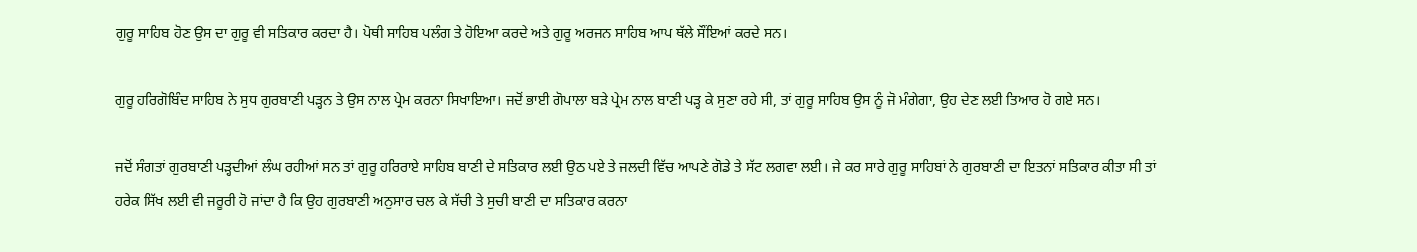ਗੁਰੂ ਸਾਹਿਬ ਹੋਣ ਉਸ ਦਾ ਗੁਰੂ ਵੀ ਸਤਿਕਾਰ ਕਰਦਾ ਹੈ। ਪੋਥੀ ਸਾਹਿਬ ਪਲੰਗ ਤੇ ਹੋਇਆ ਕਰਦੇ ਅਤੇ ਗੁਰੂ ਅਰਜਨ ਸਾਹਿਬ ਆਪ ਥੱਲੇ ਸੌਂਇਆਂ ਕਰਦੇ ਸਨ।

ਗੁਰੂ ਹਰਿਗੋਬਿੰਦ ਸਾਹਿਬ ਨੇ ਸੁਧ ਗੁਰਬਾਣੀ ਪੜ੍ਹਨ ਤੇ ਉਸ ਨਾਲ ਪ੍ਰੇਮ ਕਰਨਾ ਸਿਖਾਇਆ। ਜਦੋਂ ਭਾਈ ਗੋਪਾਲਾ ਬੜੇ ਪ੍ਰੇਮ ਨਾਲ ਬਾਣੀ ਪੜ੍ਹ ਕੇ ਸੁਣਾ ਰਹੇ ਸੀ, ਤਾਂ ਗੁਰੂ ਸਾਹਿਬ ਉਸ ਨੂੰ ਜੋ ਮੰਗੇਗਾ, ਉਹ ਦੇਣ ਲਈ ਤਿਆਰ ਹੋ ਗਏ ਸਨ।

ਜਦੋਂ ਸੰਗਤਾਂ ਗੁਰਬਾਣੀ ਪੜ੍ਹਦੀਆਂ ਲੰਘ ਰਹੀਆਂ ਸਨ ਤਾਂ ਗੁਰੂ ਹਰਿਰਾਏ ਸਾਹਿਬ ਬਾਣੀ ਦੇ ਸਤਿਕਾਰ ਲਈ ਉਠ ਪਏ ਤੇ ਜਲਦੀ ਵਿੱਚ ਆਪਣੇ ਗੋਡੇ ਤੇ ਸੱਟ ਲਗਵਾ ਲਈ। ਜੇ ਕਰ ਸਾਰੇ ਗੁਰੂ ਸਾਹਿਬਾਂ ਨੇ ਗੁਰਬਾਣੀ ਦਾ ਇਤਨਾਂ ਸਤਿਕਾਰ ਕੀਤਾ ਸੀ ਤਾਂ ਹਰੇਕ ਸਿੱਖ ਲਈ ਵੀ ਜਰੂਰੀ ਹੋ ਜਾਂਦਾ ਹੈ ਕਿ ਉਹ ਗੁਰਬਾਣੀ ਅਨੁਸਾਰ ਚਲ ਕੇ ਸੱਚੀ ਤੇ ਸੁਚੀ ਬਾਣੀ ਦਾ ਸਤਿਕਾਰ ਕਰਨਾ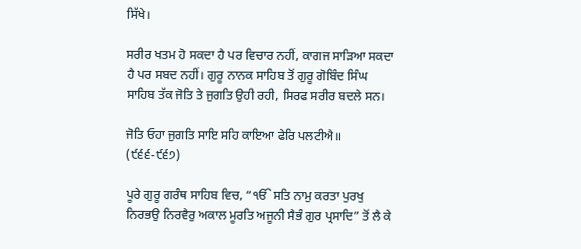ਸਿੱਖੇ।

ਸਰੀਰ ਖਤਮ ਹੋ ਸਕਦਾ ਹੈ ਪਰ ਵਿਚਾਰ ਨਹੀਂ, ਕਾਗਜ ਸਾੜਿਆ ਸਕਦਾ ਹੈ ਪਰ ਸਬਦ ਨਹੀਂ। ਗੁਰੂ ਨਾਨਕ ਸਾਹਿਬ ਤੋਂ ਗੁਰੂ ਗੋਬਿੰਦ ਸਿੰਘ ਸਾਹਿਬ ਤੱਕ ਜੋਤਿ ਤੇ ਜੁਗਤਿ ਉਹੀ ਰਹੀ, ਸਿਰਫ ਸਰੀਰ ਬਦਲੇ ਸਨ।

ਜੋਤਿ ਓਹਾ ਜੁਗਤਿ ਸਾਇ ਸਹਿ ਕਾਇਆ ਫੇਰਿ ਪਲਟੀਐ॥ (੯੬੬-੯੬੭)

ਪੂਰੇ ਗੁਰੂ ਗਰੰਥ ਸਾਹਿਬ ਵਿਚ, “ੴ ਸਤਿ ਨਾਮੁ ਕਰਤਾ ਪੁਰਖੁ ਨਿਰਭਉ ਨਿਰਵੈਰੁ ਅਕਾਲ ਮੂਰਤਿ ਅਜੂਨੀ ਸੈਭੰ ਗੁਰ ਪ੍ਰਸਾਦਿ” ਤੋਂ ਲੈ ਕੇ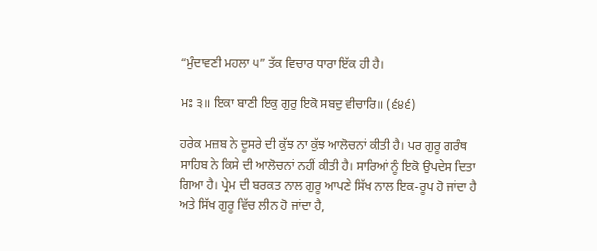“ਮੁੰਦਾਵਣੀ ਮਹਲਾ ੫” ਤੱਕ ਵਿਚਾਰ ਧਾਰਾ ਇੱਕ ਹੀ ਹੈ।

ਮਃ ੩॥ ਇਕਾ ਬਾਣੀ ਇਕੁ ਗੁਰੁ ਇਕੋ ਸਬਦੁ ਵੀਚਾਰਿ॥ (੬੪੬)

ਹਰੇਕ ਮਜ਼ਬ ਨੇ ਦੂਸਰੇ ਦੀ ਕੁੱਝ ਨਾ ਕੁੱਝ ਆਲੋਚਨਾਂ ਕੀਤੀ ਹੈ। ਪਰ ਗੁਰੂ ਗਰੰਥ ਸਾਹਿਬ ਨੇ ਕਿਸੇ ਦੀ ਆਲੋਚਨਾਂ ਨਹੀਂ ਕੀਤੀ ਹੈ। ਸਾਰਿਆਂ ਨੂੰ ਇਕੋ ਉਪਦੇਸ ਦਿਤਾ ਗਿਆ ਹੈ। ਪ੍ਰੇਮ ਦੀ ਬਰਕਤ ਨਾਲ ਗੁਰੂ ਆਪਣੇ ਸਿੱਖ ਨਾਲ ਇਕ-ਰੂਪ ਹੋ ਜਾਂਦਾ ਹੈ ਅਤੇ ਸਿੱਖ ਗੁਰੂ ਵਿੱਚ ਲੀਨ ਹੋ ਜਾਂਦਾ ਹੈ,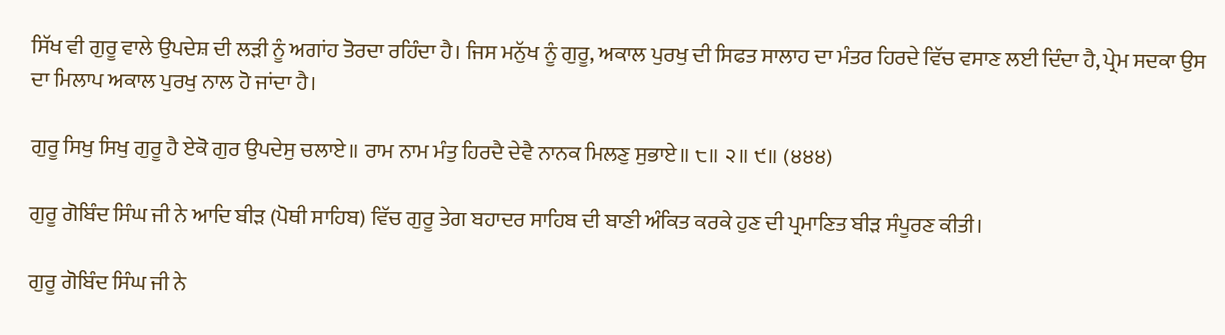ਸਿੱਖ ਵੀ ਗੁਰੂ ਵਾਲੇ ਉਪਦੇਸ਼ ਦੀ ਲੜੀ ਨੂੰ ਅਗਾਂਹ ਤੋਰਦਾ ਰਹਿੰਦਾ ਹੈ। ਜਿਸ ਮਨੁੱਖ ਨੂੰ ਗੁਰੂ, ਅਕਾਲ ਪੁਰਖੁ ਦੀ ਸਿਫਤ ਸਾਲਾਹ ਦਾ ਮੰਤਰ ਹਿਰਦੇ ਵਿੱਚ ਵਸਾਣ ਲਈ ਦਿੰਦਾ ਹੈ, ਪ੍ਰੇਮ ਸਦਕਾ ਉਸ ਦਾ ਮਿਲਾਪ ਅਕਾਲ ਪੁਰਖੁ ਨਾਲ ਹੋ ਜਾਂਦਾ ਹੈ।

ਗੁਰੂ ਸਿਖੁ ਸਿਖੁ ਗੁਰੂ ਹੈ ਏਕੋ ਗੁਰ ਉਪਦੇਸੁ ਚਲਾਏ॥ ਰਾਮ ਨਾਮ ਮੰਤੁ ਹਿਰਦੈ ਦੇਵੈ ਨਾਨਕ ਮਿਲਣੁ ਸੁਭਾਏ॥ ੮॥ ੨॥ ੯॥ (੪੪੪)

ਗੁਰੂ ਗੋਬਿੰਦ ਸਿੰਘ ਜੀ ਨੇ ਆਦਿ ਬੀੜ (ਪੋਥੀ ਸਾਹਿਬ) ਵਿੱਚ ਗੁਰੂ ਤੇਗ ਬਹਾਦਰ ਸਾਹਿਬ ਦੀ ਬਾਣੀ ਅੰਕਿਤ ਕਰਕੇ ਹੁਣ ਦੀ ਪ੍ਰਮਾਣਿਤ ਬੀੜ ਸੰਪੂਰਣ ਕੀਤੀ।

ਗੁਰੂ ਗੋਬਿੰਦ ਸਿੰਘ ਜੀ ਨੇ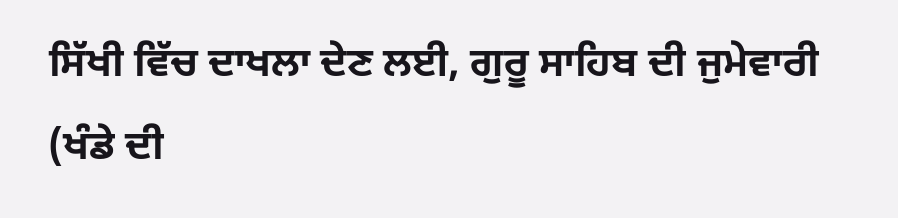ਸਿੱਖੀ ਵਿੱਚ ਦਾਖਲਾ ਦੇਣ ਲਈ, ਗੁਰੂ ਸਾਹਿਬ ਦੀ ਜੁਮੇਵਾਰੀ (ਖੰਡੇ ਦੀ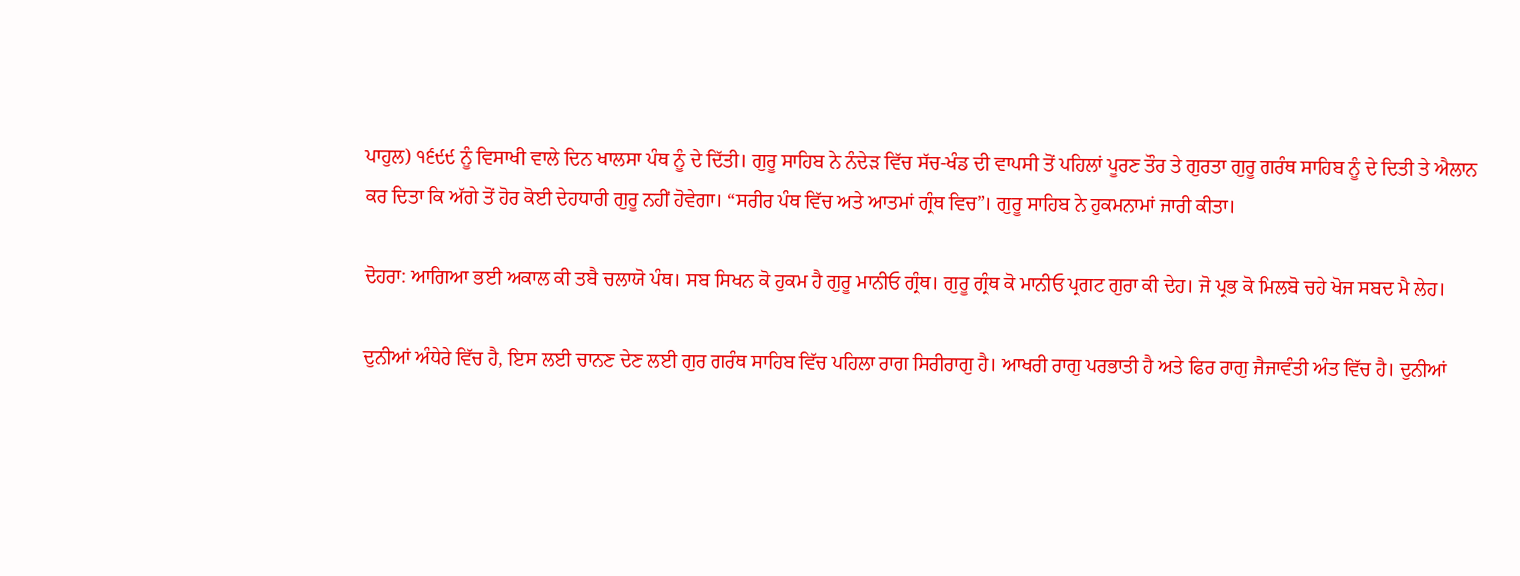ਪਾਹੁਲ) ੧੬੯੯ ਨੂੰ ਵਿਸਾਖੀ ਵਾਲੇ ਦਿਨ ਖਾਲਸਾ ਪੰਥ ਨੂੰ ਦੇ ਦਿੱਤੀ। ਗੁਰੂ ਸਾਹਿਬ ਨੇ ਨੰਦੇੜ ਵਿੱਚ ਸੱਚ-ਖੰਡ ਦੀ ਵਾਪਸੀ ਤੋਂ ਪਹਿਲਾਂ ਪੂਰਣ ਤੌਰ ਤੇ ਗੁਰਤਾ ਗੁਰੂ ਗਰੰਥ ਸਾਹਿਬ ਨੂੰ ਦੇ ਦਿਤੀ ਤੇ ਐਲਾਨ ਕਰ ਦਿਤਾ ਕਿ ਅੱਗੇ ਤੋਂ ਹੋਰ ਕੋਈ ਦੇਹਧਾਰੀ ਗੁਰੂ ਨਹੀਂ ਹੋਵੇਗਾ। “ਸਰੀਰ ਪੰਥ ਵਿੱਚ ਅਤੇ ਆਤਮਾਂ ਗ੍ਰੰਥ ਵਿਚ”। ਗੁਰੂ ਸਾਹਿਬ ਨੇ ਹੁਕਮਨਾਮਾਂ ਜਾਰੀ ਕੀਤਾ।

ਦੋਹਰਾ: ਆਗਿਆ ਭਈ ਅਕਾਲ ਕੀ ਤਬੈ ਚਲਾਯੋ ਪੰਥ। ਸਬ ਸਿਖਨ ਕੋ ਹੁਕਮ ਹੈ ਗੁਰੂ ਮਾਨੀਓ ਗ੍ਰੰਥ। ਗੁਰੂ ਗ੍ਰੰਥ ਕੋ ਮਾਨੀਓ ਪ੍ਰਗਟ ਗੁਰਾ ਕੀ ਦੇਹ। ਜੋ ਪ੍ਰਭ ਕੋ ਮਿਲਬੋ ਚਹੇ ਖੋਜ ਸਬਦ ਮੈ ਲੇਹ।

ਦੁਨੀਆਂ ਅੰਧੇਰੇ ਵਿੱਚ ਹੈ, ਇਸ ਲਈ ਚਾਨਣ ਦੇਣ ਲਈ ਗੁਰ ਗਰੰਥ ਸਾਹਿਬ ਵਿੱਚ ਪਹਿਲਾ ਰਾਗ ਸਿਰੀਰਾਗੁ ਹੈ। ਆਖਰੀ ਰਾਗੁ ਪਰਭਾਤੀ ਹੈ ਅਤੇ ਫਿਰ ਰਾਗੁ ਜੈਜਾਵੰਤੀ ਅੰਤ ਵਿੱਚ ਹੈ। ਦੁਨੀਆਂ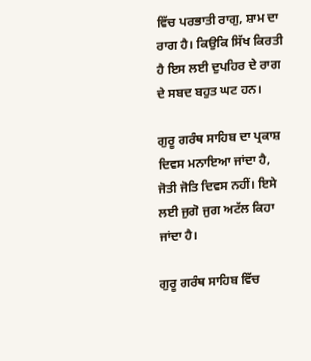ਵਿੱਚ ਪਰਭਾਤੀ ਰਾਗੁ, ਸ਼ਾਮ ਦਾ ਰਾਗ ਹੈ। ਕਿਉਕਿ ਸਿੱਖ ਕਿਰਤੀ ਹੈ ਇਸ ਲਈ ਦੁਪਹਿਰ ਦੇ ਰਾਗ ਦੇ ਸਬਦ ਬਹੁਤ ਘਟ ਹਨ।

ਗੁਰੂ ਗਰੰਥ ਸਾਹਿਬ ਦਾ ਪ੍ਰਕਾਸ਼ ਦਿਵਸ ਮਨਾਇਆ ਜਾਂਦਾ ਹੈ, ਜੋਤੀ ਜੋਤਿ ਦਿਵਸ ਨਹੀਂ। ਇਸੇ ਲਈ ਜੁਗੋ ਜੁਗ ਅਟੱਲ ਕਿਹਾ ਜਾਂਦਾ ਹੈ।

ਗੁਰੂ ਗਰੰਥ ਸਾਹਿਬ ਵਿੱਚ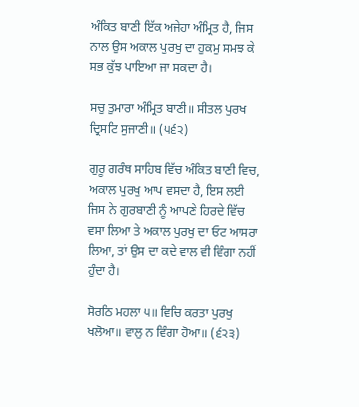ਅੰਕਿਤ ਬਾਣੀ ਇੱਕ ਅਜੇਹਾ ਅੰਮ੍ਰਿਤ ਹੈ, ਜਿਸ ਨਾਲ ਉਸ ਅਕਾਲ ਪੁਰਖੁ ਦਾ ਹੁਕਮੁ ਸਮਝ ਕੇ ਸਭ ਕੁੱਝ ਪਾਇਆ ਜਾ ਸਕਦਾ ਹੈ।

ਸਚੁ ਤੁਮਾਰਾ ਅੰਮ੍ਰਿਤ ਬਾਣੀ॥ ਸੀਤਲ ਪੁਰਖ ਦ੍ਰਿਸਟਿ ਸੁਜਾਣੀ॥ (੫੬੨)

ਗੁਰੂ ਗਰੰਥ ਸਾਹਿਬ ਵਿੱਚ ਅੰਕਿਤ ਬਾਣੀ ਵਿਚ, ਅਕਾਲ ਪੁਰਖੁ ਆਪ ਵਸਦਾ ਹੈ, ਇਸ ਲਈ ਜਿਸ ਨੇ ਗੁਰਬਾਣੀ ਨੂੰ ਆਪਣੇ ਹਿਰਦੇ ਵਿੱਚ ਵਸਾ ਲਿਆ ਤੇ ਅਕਾਲ ਪੁਰਖੁ ਦਾ ਓਟ ਆਸਰਾ ਲਿਆ, ਤਾਂ ਉਸ ਦਾ ਕਦੇ ਵਾਲ ਵੀ ਵਿੰਗਾ ਨਹੀਂ ਹੁੰਦਾ ਹੈ।

ਸੋਰਠਿ ਮਹਲਾ ੫॥ ਵਿਚਿ ਕਰਤਾ ਪੁਰਖੁ ਖਲੋਆ॥ ਵਾਲੁ ਨ ਵਿੰਗਾ ਹੋਆ॥ (੬੨੩)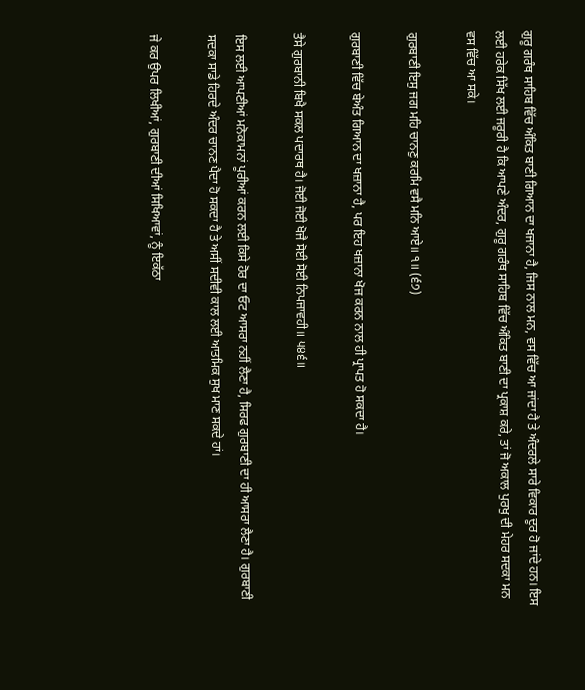ਗੁਰੂ ਗਰੰਥ ਸਾਹਿਬ ਵਿੱਚ ਅੰਕਿਤ ਬਾਣੀ ਗਿਆਨ ਦਾ ਖਜਾਨਾ ਹੈ, ਜਿਸ ਨਾਲ ਮਨ, ਵਸ ਵਿੱਚ ਆ ਜਾਂਦਾ ਹੈ ਤੇ ਅੰਦਰਲੇ ਸਾਰੇ ਵਿਕਾਰ ਦੂਰ ਹੋ ਜਾਂਦੇ ਹਨ। ਇਸ ਲਈ ਹਰੇਕ ਸਿੱਖ ਲਈ ਜਰੂਰੀ ਹੈ ਕਿ ਆਪਣੇ ਅੰਦਰ, ਗੁਰੂ ਗਰੰਥ ਸਾਹਿਬ ਵਿੱਚ ਅੰਕਿਤ ਬਾਣੀ ਦਾ ਪ੍ਰਕਾਸ਼ ਕਰੇ, ਤਾਂ ਜੋ ਅਕਾਲ ਪੁਰਖੁ ਦੀ ਮੇਹਰ ਸਦਕਾ ਮਨ ਵਸ ਵਿੱਚ ਆ ਸਕੇ।

ਗੁਰਬਾਣੀ ਇਸੁ ਜਗ ਮਹਿ ਚਾਨਣੁ ਕਰਮਿ ਵਸੈ ਮਨਿ ਆਏ॥ ੧॥ (੬੭)

ਗੁਰਬਾਣੀ ਵਿੱਚ ਬੇਅੰਤ ਗਿਆਨ ਦਾ ਖਜ਼ਾਨਾ ਹੈ, ਪਰ ਇਹ ਖਜ਼ਾਨਾ ਖੋਜ ਕਰਨ ਨਾਲ ਹੀ ਪ੍ਰਾਪਤ ਹੋ ਸਕਦਾ ਹੈ।

ਤੈਸੇ ਗੁਰਬਾਨੀ ਬਿਖੈ ਸਕਲ ਪਦਾਰਥ ਹੈ। ਜੋਈ ਜੋਈ ਖੋਜੈ ਸੋਈ ਸੋਈ ਨਿਪਜਾਵਹੀ॥ ੫੪੬॥

ਇਸ ਲਈ ਆਪਣੀਆਂ ਮਨੋਕਾਮਨਾਂ ਪੂਰੀਆਂ ਕਰਨ ਲਈ ਕਿਸੇ ਹੋਰ ਦਾ ਓਟ ਆਸਰਾ ਨਹੀਂ ਲੈਣਾ ਹੈ, ਸਿਰਫ ਗੁਰਬਾਣੀ ਦਾ ਹੀ ਆਸਰਾ ਲੈਣਾ ਹੈ। ਗੁਰਬਾਣੀ ਸਦਕਾ ਸਾਡੇ ਹਿਰਦੇ ਅੰਦਰ ਚਾਨਣ ਪੈਦਾ ਹੋ ਸਕਦਾ ਹੈ ਤੇ ਅਸੀਂ ਸਦੀਵੀ ਕਾਲ ਲਈ ਆਤਮਿਕ ਸੁਖ ਮਾਣ ਸਕਦੇ ਹਾਂ।

ਜੇ ਕਰ ਉਪਰ ਲਿਖੀਆਂ, ਗੁਰਬਾਣੀ ਦੀਆਂ ਸਿਖਿਆਵਾਂ, ਨੂੰ ਇਕੱਠਾ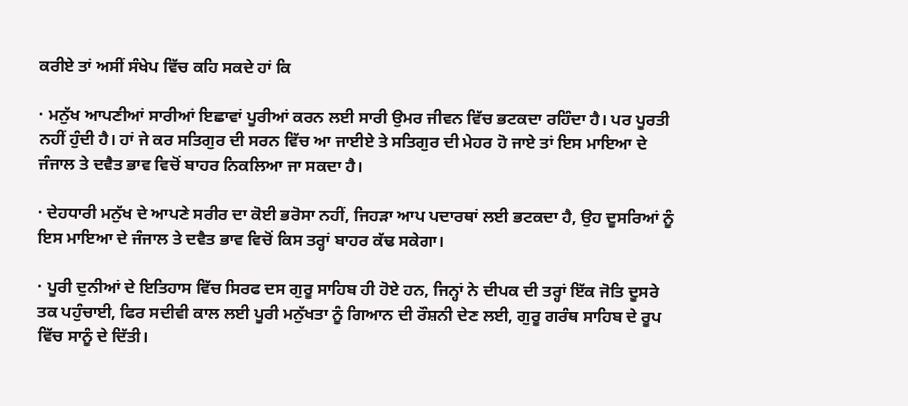ਕਰੀਏ ਤਾਂ ਅਸੀਂ ਸੰਖੇਪ ਵਿੱਚ ਕਹਿ ਸਕਦੇ ਹਾਂ ਕਿ

· ਮਨੁੱਖ ਆਪਣੀਆਂ ਸਾਰੀਆਂ ਇਛਾਵਾਂ ਪੂਰੀਆਂ ਕਰਨ ਲਈ ਸਾਰੀ ਉਮਰ ਜੀਵਨ ਵਿੱਚ ਭਟਕਦਾ ਰਹਿੰਦਾ ਹੈ। ਪਰ ਪੂਰਤੀ ਨਹੀਂ ਹੁੰਦੀ ਹੈ। ਹਾਂ ਜੇ ਕਰ ਸਤਿਗੁਰ ਦੀ ਸਰਨ ਵਿੱਚ ਆ ਜਾਈਏ ਤੇ ਸਤਿਗੁਰ ਦੀ ਮੇਹਰ ਹੋ ਜਾਏ ਤਾਂ ਇਸ ਮਾਇਆ ਦੇ ਜੰਜਾਲ ਤੇ ਦਵੈਤ ਭਾਵ ਵਿਚੋਂ ਬਾਹਰ ਨਿਕਲਿਆ ਜਾ ਸਕਦਾ ਹੈ।

· ਦੇਹਧਾਰੀ ਮਨੁੱਖ ਦੇ ਆਪਣੇ ਸਰੀਰ ਦਾ ਕੋਈ ਭਰੋਸਾ ਨਹੀਂ, ਜਿਹੜਾ ਆਪ ਪਦਾਰਥਾਂ ਲਈ ਭਟਕਦਾ ਹੈ, ਉਹ ਦੂਸਰਿਆਂ ਨੂੰ ਇਸ ਮਾਇਆ ਦੇ ਜੰਜਾਲ ਤੇ ਦਵੈਤ ਭਾਵ ਵਿਚੋਂ ਕਿਸ ਤਰ੍ਹਾਂ ਬਾਹਰ ਕੱਢ ਸਕੇਗਾ।

· ਪੂਰੀ ਦੁਨੀਆਂ ਦੇ ਇਤਿਹਾਸ ਵਿੱਚ ਸਿਰਫ ਦਸ ਗੁਰੂ ਸਾਹਿਬ ਹੀ ਹੋਏ ਹਨ, ਜਿਨ੍ਹਾਂ ਨੇ ਦੀਪਕ ਦੀ ਤਰ੍ਹਾਂ ਇੱਕ ਜੋਤਿ ਦੂਸਰੇ ਤਕ ਪਹੁੰਚਾਈ, ਫਿਰ ਸਦੀਵੀ ਕਾਲ ਲਈ ਪੂਰੀ ਮਨੁੱਖਤਾ ਨੂੰ ਗਿਆਨ ਦੀ ਰੌਸ਼ਨੀ ਦੇਣ ਲਈ, ਗੁਰੂ ਗਰੰਥ ਸਾਹਿਬ ਦੇ ਰੂਪ ਵਿੱਚ ਸਾਨੂੰ ਦੇ ਦਿੱਤੀ।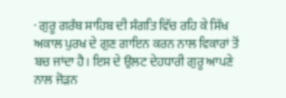· ਗੁਰੂ ਗਰੰਥ ਸਾਹਿਬ ਦੀ ਸੰਗਤਿ ਵਿੱਚ ਰਹਿ ਕੇ ਸਿੱਖ ਅਕਾਲ ਪੁਰਖ ਦੇ ਗੁਣ ਗਾਇਨ ਕਰਨ ਨਾਲ ਵਿਕਾਰਾਂ ਤੋਂ ਬਚ ਜਾਂਦਾ ਹੈ। ਇਸ ਦੇ ਉਲਟ ਦੇਹਧਾਰੀ ਗੁਰੂ ਆਪਣੇ ਨਾਲ ਜੋੜਨ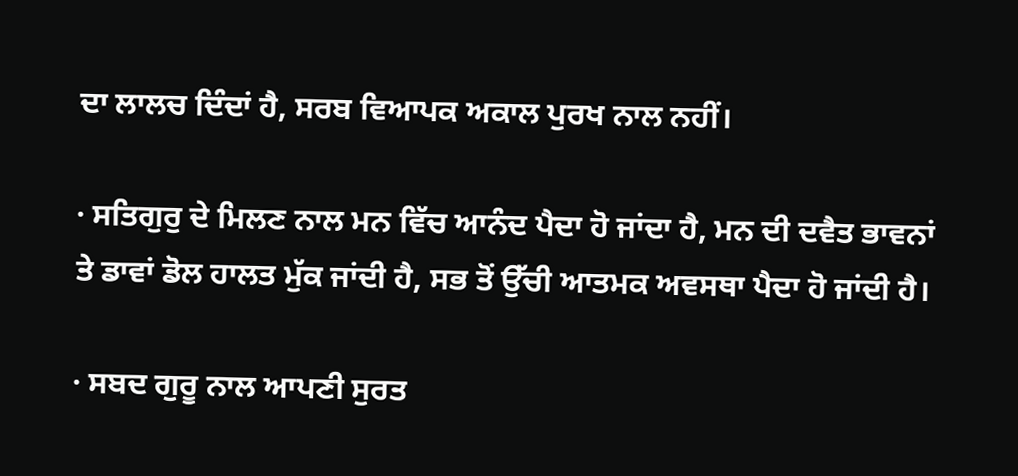ਦਾ ਲਾਲਚ ਦਿੰਦਾਂ ਹੈ, ਸਰਬ ਵਿਆਪਕ ਅਕਾਲ ਪੁਰਖ ਨਾਲ ਨਹੀਂ।

· ਸਤਿਗੁਰੁ ਦੇ ਮਿਲਣ ਨਾਲ ਮਨ ਵਿੱਚ ਆਨੰਦ ਪੈਦਾ ਹੋ ਜਾਂਦਾ ਹੈ, ਮਨ ਦੀ ਦਵੈਤ ਭਾਵਨਾਂ ਤੇ ਡਾਵਾਂ ਡੋਲ ਹਾਲਤ ਮੁੱਕ ਜਾਂਦੀ ਹੈ, ਸਭ ਤੋਂ ਉੱਚੀ ਆਤਮਕ ਅਵਸਥਾ ਪੈਦਾ ਹੋ ਜਾਂਦੀ ਹੈ।

· ਸਬਦ ਗੁਰੂ ਨਾਲ ਆਪਣੀ ਸੁਰਤ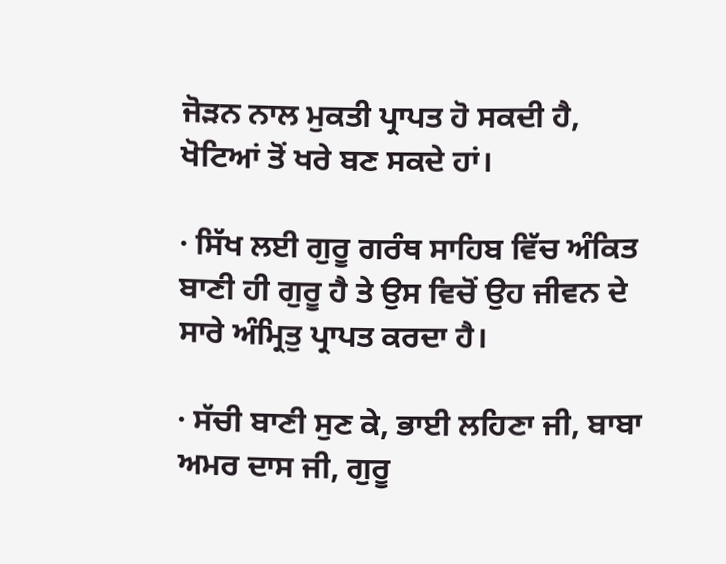ਜੋੜਨ ਨਾਲ ਮੁਕਤੀ ਪ੍ਰਾਪਤ ਹੋ ਸਕਦੀ ਹੈ, ਖੋਟਿਆਂ ਤੋਂ ਖਰੇ ਬਣ ਸਕਦੇ ਹਾਂ।

· ਸਿੱਖ ਲਈ ਗੁਰੂ ਗਰੰਥ ਸਾਹਿਬ ਵਿੱਚ ਅੰਕਿਤ ਬਾਣੀ ਹੀ ਗੁਰੂ ਹੈ ਤੇ ਉਸ ਵਿਚੋਂ ਉਹ ਜੀਵਨ ਦੇ ਸਾਰੇ ਅੰਮ੍ਰਿਤੁ ਪ੍ਰਾਪਤ ਕਰਦਾ ਹੈ।

· ਸੱਚੀ ਬਾਣੀ ਸੁਣ ਕੇ, ਭਾਈ ਲਹਿਣਾ ਜੀ, ਬਾਬਾ ਅਮਰ ਦਾਸ ਜੀ, ਗੁਰੂ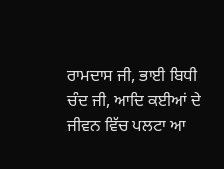ਰਾਮਦਾਸ ਜੀ, ਭਾਈ ਬਿਧੀ ਚੰਦ ਜੀ, ਆਦਿ ਕਈਆਂ ਦੇ ਜੀਵਨ ਵਿੱਚ ਪਲਟਾ ਆ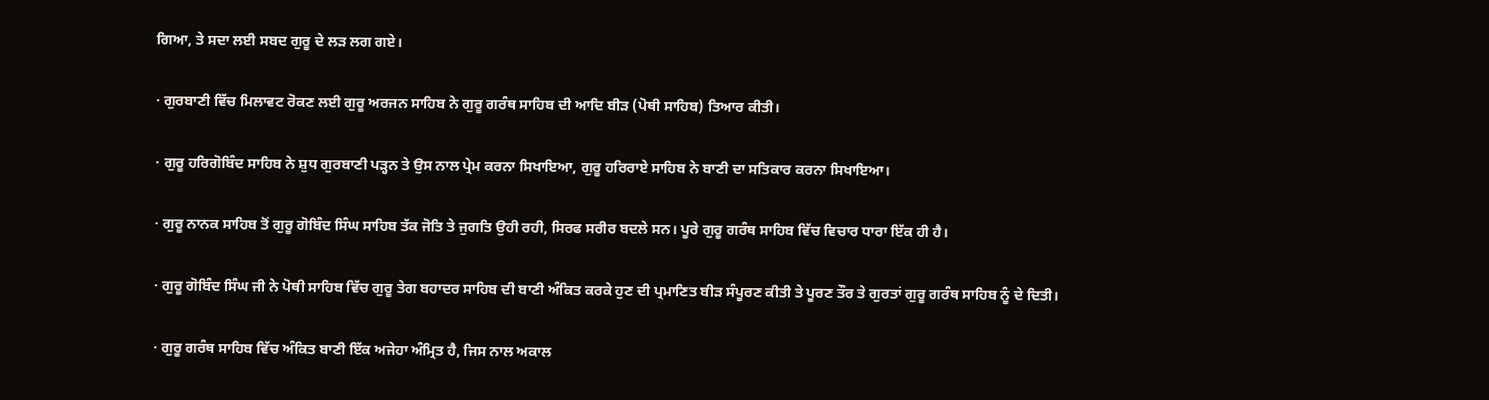ਗਿਆ, ਤੇ ਸਦਾ ਲਈ ਸਬਦ ਗੁਰੂ ਦੇ ਲੜ ਲਗ ਗਏ।

· ਗੁਰਬਾਣੀ ਵਿੱਚ ਮਿਲਾਵਟ ਰੋਕਣ ਲਈ ਗੁਰੂ ਅਰਜਨ ਸਾਹਿਬ ਨੇ ਗੁਰੂ ਗਰੰਥ ਸਾਹਿਬ ਦੀ ਆਦਿ ਬੀੜ (ਪੋਥੀ ਸਾਹਿਬ) ਤਿਆਰ ਕੀਤੀ।

· ਗੁਰੂ ਹਰਿਗੋਬਿੰਦ ਸਾਹਿਬ ਨੇ ਸ਼ੁਧ ਗੁਰਬਾਣੀ ਪੜ੍ਹਨ ਤੇ ਉਸ ਨਾਲ ਪ੍ਰੇਮ ਕਰਨਾ ਸਿਖਾਇਆ, ਗੁਰੂ ਹਰਿਰਾਏ ਸਾਹਿਬ ਨੇ ਬਾਣੀ ਦਾ ਸਤਿਕਾਰ ਕਰਨਾ ਸਿਖਾਇਆ।

· ਗੁਰੂ ਨਾਨਕ ਸਾਹਿਬ ਤੋਂ ਗੁਰੂ ਗੋਬਿੰਦ ਸਿੰਘ ਸਾਹਿਬ ਤੱਕ ਜੋਤਿ ਤੇ ਜੁਗਤਿ ਉਹੀ ਰਹੀ, ਸਿਰਫ ਸਰੀਰ ਬਦਲੇ ਸਨ। ਪੂਰੇ ਗੁਰੂ ਗਰੰਥ ਸਾਹਿਬ ਵਿੱਚ ਵਿਚਾਰ ਧਾਰਾ ਇੱਕ ਹੀ ਹੈ।

· ਗੁਰੂ ਗੋਬਿੰਦ ਸਿੰਘ ਜੀ ਨੇ ਪੋਥੀ ਸਾਹਿਬ ਵਿੱਚ ਗੁਰੂ ਤੇਗ ਬਹਾਦਰ ਸਾਹਿਬ ਦੀ ਬਾਣੀ ਅੰਕਿਤ ਕਰਕੇ ਹੁਣ ਦੀ ਪ੍ਰਮਾਣਿਤ ਬੀੜ ਸੰਪੂਰਣ ਕੀਤੀ ਤੇ ਪੂਰਣ ਤੌਰ ਤੇ ਗੁਰਤਾਂ ਗੁਰੂ ਗਰੰਥ ਸਾਹਿਬ ਨੂੰ ਦੇ ਦਿਤੀ।

· ਗੁਰੂ ਗਰੰਥ ਸਾਹਿਬ ਵਿੱਚ ਅੰਕਿਤ ਬਾਣੀ ਇੱਕ ਅਜੇਹਾ ਅੰਮ੍ਰਿਤ ਹੈ, ਜਿਸ ਨਾਲ ਅਕਾਲ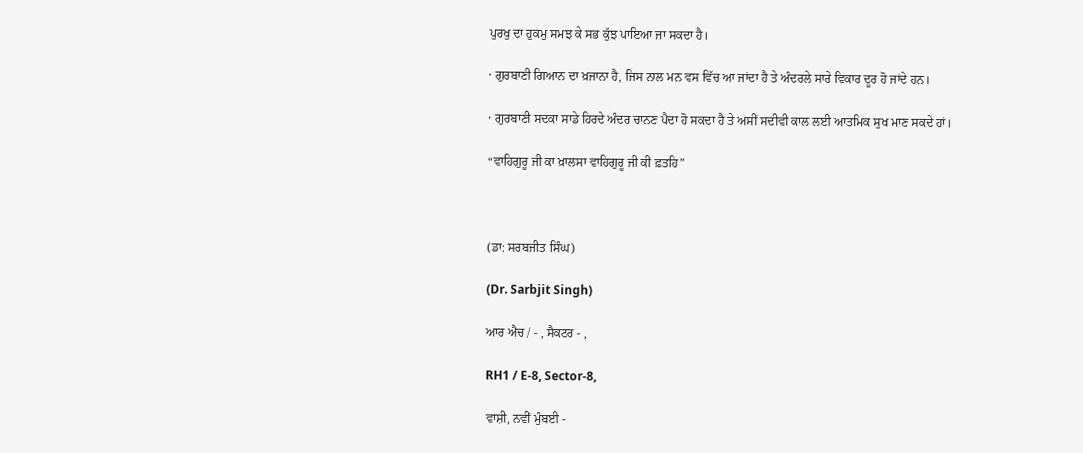ਪੁਰਖੁ ਦਾ ਹੁਕਮੁ ਸਮਝ ਕੇ ਸਭ ਕੁੱਝ ਪਾਇਆ ਜਾ ਸਕਦਾ ਹੈ।

· ਗੁਰਬਾਣੀ ਗਿਆਨ ਦਾ ਖ਼ਜਾਨਾ ਹੈ, ਜਿਸ ਨਾਲ ਮਨ ਵਸ ਵਿੱਚ ਆ ਜਾਂਦਾ ਹੈ ਤੇ ਅੰਦਰਲੇ ਸਾਰੇ ਵਿਕਾਰ ਦੂਰ ਹੋ ਜਾਂਦੇ ਹਨ।

· ਗੁਰਬਾਣੀ ਸਦਕਾ ਸਾਡੇ ਹਿਰਦੇ ਅੰਦਰ ਚਾਨਣ ਪੈਦਾ ਹੋ ਸਕਦਾ ਹੈ ਤੇ ਅਸੀਂ ਸਦੀਵੀ ਕਾਲ ਲਈ ਆਤਮਿਕ ਸੁਖ ਮਾਣ ਸਕਦੇ ਹਾਂ।

“ਵਾਹਿਗੁਰੂ ਜੀ ਕਾ ਖ਼ਾਲਸਾ ਵਾਹਿਗੁਰੂ ਜੀ ਕੀ ਫ਼ਤਹਿ”



(ਡਾ: ਸਰਬਜੀਤ ਸਿੰਘ)

(Dr. Sarbjit Singh)

ਆਰ ਐਚ / - , ਸੈਕਟਰ - ,

RH1 / E-8, Sector-8,

ਵਾਸ਼ੀ, ਨਵੀਂ ਮੁੰਬਈ -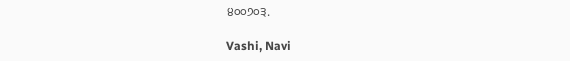੪੦੦੭੦੩.

Vashi, Navi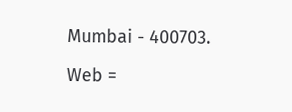Mumbai - 400703.

Web =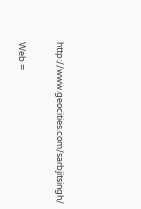http://www.geocities.com/sarbjitsingh/

Web =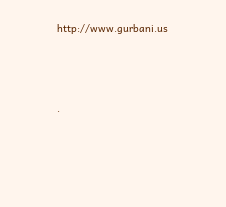http://www.gurbani.us




.